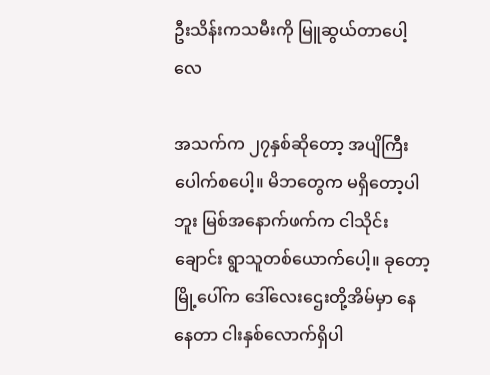ဦးသိန်းကသမီးကို မြူဆွယ်တာပေါ့လေ

အသက်က ၂၇နှစ်ဆိုတော့ အပျိကြီးပေါက်စပေါ့။ မိဘတွေက မရှိတော့ပါဘူး မြစ်အနောက်ဖက်က ငါသိုင်းချောင်း ရွာသူတစ်ယောက်ပေါ့။ ခုတော့ မြို့ပေါ်က ဒေါ်လေးဌေးတို့အိမ်မှာ နေနေတာ ငါးနှစ်လောက်ရှိပါ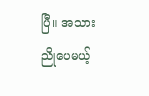ပြီ။ အသားညိုပေမယ့်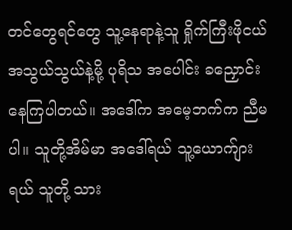တင်တွေရင်တွေ သူ့နေရာနဲ့သူ ရှိုက်ကြီးဖိုငယ် အသွယ်သွယ်နဲ့မို့ ပုရိသ အပေါင်း ခညှောင်းနေကြပါတယ်။ အဒေါ်က အမေ့ဘက်က ညီမပါ။ သူတို့အိမ်မာ အဒေါ်ရယ် သူ့ယောက်ျားရယ် သူတို့ သား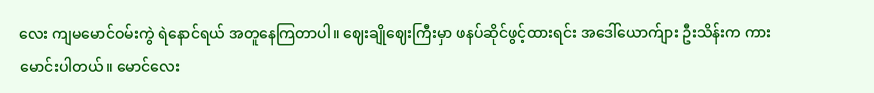လေး ကျမမောင်ဝမ်းကွဲ ရဲနောင်ရယ် အတူနေကြတာပါ။ ဈေးချိုဈေးကြီးမှာ ဖနပ်ဆိုင်ဖွင့်ထားရင်း အဒေါ်ယောက်ျား ဦးသိန်းက ကားမောင်းပါတယ်။ မောင်လေး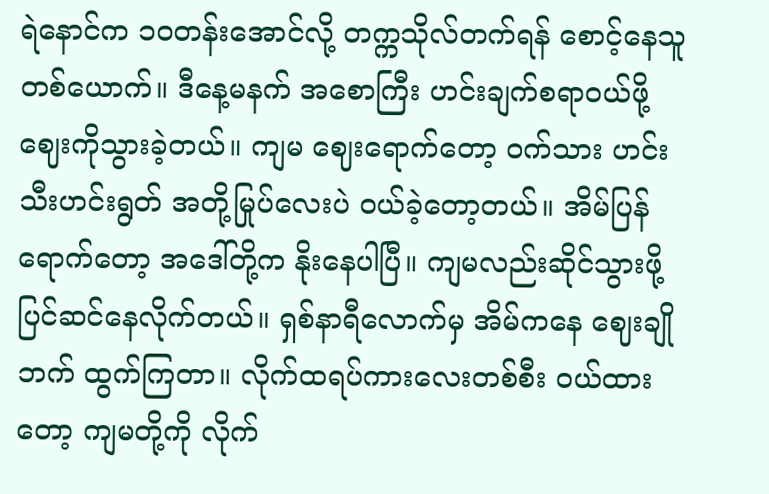ရဲနောင်က ၁၀တန်းအောင်လို့ တက္ကသိုလ်တက်ရန် စောင့်နေသူတစ်ယောက်။ ဒီနေ့မနက် အစောကြီး ဟင်းချက်စရာဝယ်ဖို့ ဈေးကိုသွားခဲ့တယ်။ ကျမ ဈေးရောက်တော့ ဝက်သား ဟင်းသီးဟင်းရွတ် အတို့မြုပ်လေးပဲ ဝယ်ခဲ့တော့တယ်။ အိမ်ပြန်ရောက်တော့ အဒေါ်တို့က နိုးနေပါပြီ။ ကျမလည်းဆိုင်သွားဖို့ ပြင်ဆင်နေလိုက်တယ်။ ရှစ်နာရီလောက်မှ အိမ်ကနေ ဈေးချိုဘက် ထွက်ကြတာ။ လိုက်ထရပ်ကားလေးတစ်စီး ဝယ်ထားတော့ ကျမတို့ကို လိုက်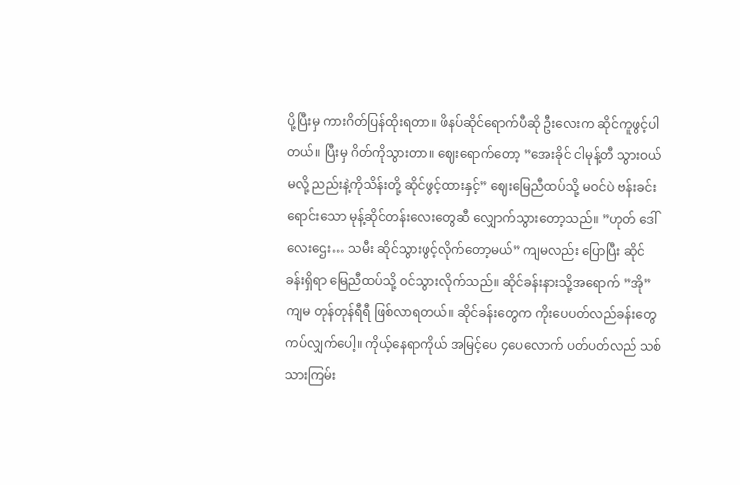ပို့ပြီးမှ ကားဂိတ်ပြန်ထိုးရတာ။ ဖိနပ်ဆိုင်ရောက်ပီဆို ဦးလေးက ဆိုင်ကူဖွင့်ပါတယ်။ ပြီးမှ ဂိတ်ကိုသွားတာ။ ဈေးရောက်တော့ ”အေးခိုင် ငါမုန့်တီ သွားဝယ်မလို့ ညည်းနဲ့ကိုသိန်းတို့ ဆိုင်ဖွင့်ထားနှင့်” ဈေးမြေညီထပ်သို့ မဝင်ပဲ ဗန်းခင်းရောင်းသော မုန့်ဆိုင်တန်းလေးတွေဆီ လျှောက်သွားတော့သည်။ ”ဟုတ် ဒေါ်လေးဌေး… သမီး ဆိုင်သွားဖွင့်လိုက်တော့မယ်” ကျမလည်း ပြောပြီး ဆိုင်ခန်းရှိရာ မြေညီထပ်သို့ ဝင်သွားလိုက်သည်။ ဆိုင်ခန်းနားသို့အရောက် ”အို” ကျမ တုန်တုန်ရီရီ ဖြစ်လာရတယ်။ ဆိုင်ခန်းတွေက ကိုးပေပတ်လည်ခန်းတွေ ကပ်လျှက်ပေါ့။ ကိုယ့်နေရာကိုယ် အမြင့်ပေ ၄ပေလောက် ပတ်ပတ်လည် သစ်သားကြမ်း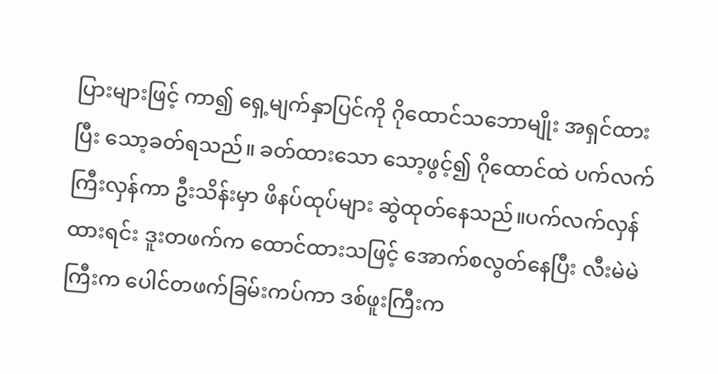ပြားများဖြင့် ကာ၍ ရှေ့မျက်နှာပြင်ကို ဂိုထောင်သဘောမျိုး အရှင်ထားပြီး သော့ခတ်ရသည်။ ခတ်ထားသော သော့ဖွင့်၍ ဂိုထောင်ထဲ ပက်လက်ကြီးလှန်ကာ ဦးသိန်းမှာ ဖိနပ်ထုပ်များ ဆွဲထုတ်နေသည်။ပက်လက်လှန်ထားရင်း ဒူးတဖက်က ထောင်ထားသဖြင့် အောက်စလွတ်နေပြီး လီးမဲမဲကြီးက ပေါင်တဖက်ခြမ်းကပ်ကာ ဒစ်ဖူးကြီးက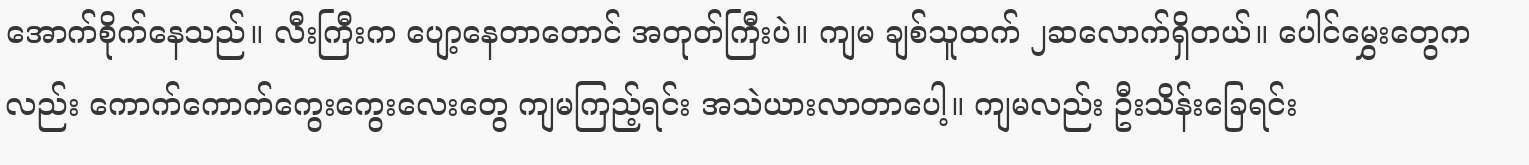အောက်စိုက်နေသည်။ လီးကြီးက ပျော့နေတာတောင် အတုတ်ကြီးပဲ။ ကျမ ချစ်သူထက် ၂ဆလောက်ရှိတယ်။ ပေါင်မွှေးတွေကလည်း ကောက်ကောက်ကွေးကွေးလေးတွေ ကျမကြည့်ရင်း အသဲယားလာတာပေါ့။ ကျမလည်း ဦးသိန်းခြေရင်း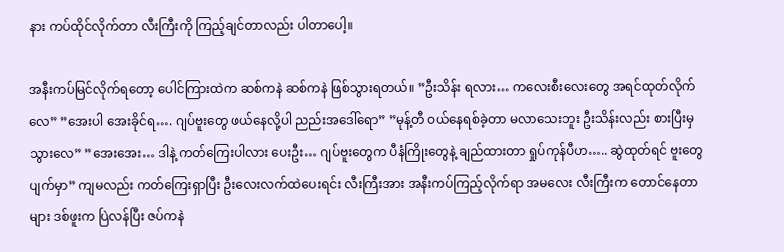နား ကပ်ထိုင်လိုက်တာ လီးကြီးကို ကြည့်ချင်တာလည်း ပါတာပေါ့။

အနီးကပ်မြင်လိုက်ရတော့ ပေါင်ကြားထဲက ဆစ်ကနဲ ဆစ်ကနဲ ဖြစ်သွားရတယ်။ ”ဦးသိန်း ရလား… ကလေးစီးလေးတွေ အရင်ထုတ်လိုက်လေ” ”အေးပါ အေးခိုင်ရ…. ဂျပ်ဗူးတွေ ဖယ်နေလို့ပါ ညည်းအဒေါ်ရော” ”မုန့်တီ ဝယ်နေရစ်ခဲ့တာ မလာသေးဘူး ဦးသိန်းလည်း စားပြီးမှ သွားလေ” ”အေးအေး… ဒါနဲ့ ကတ်ကြေးပါလား ပေးဦး… ဂျပ်ဗူးတွေက ပီနံကြိုးတွေနဲ့ ချည်ထားတာ ရှုပ်ကုန်ပီဟ….. ဆွဲထုတ်ရင် ဗူးတွေ ပျက်မှာ” ကျမလည်း ကတ်ကြေးရှာပြီး ဦးလေးလက်ထဲပေးရင်း လီးကြီးအား အနီးကပ်ကြည့်လိုက်ရာ အမလေး လီးကြီးက တောင်နေတာများ ဒစ်ဖူးက ပြဲလန်ပြီး ဇပ်ကနဲ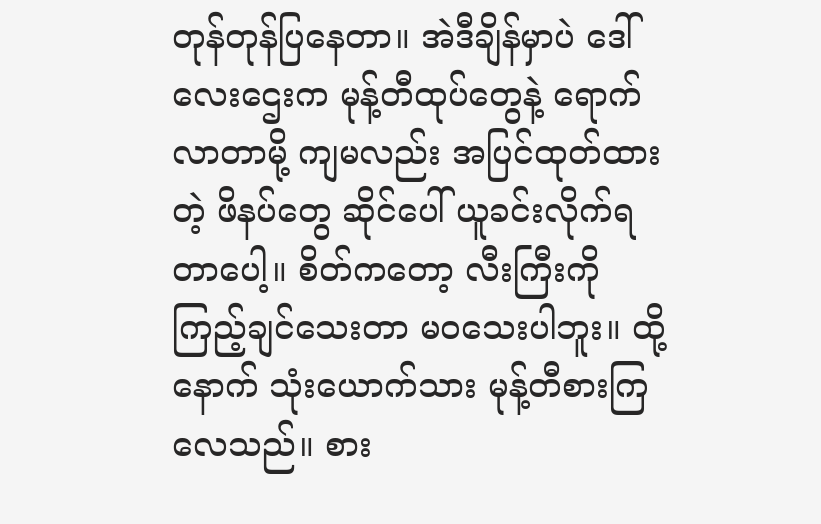တုန်တုန်ပြနေတာ။ အဲဒီချိန်မှာပဲ ဒေါ်လေးဌေးက မုန့်တီထုပ်တွေနဲ့ ရောက်လာတာမို့ ကျမလည်း အပြင်ထုတ်ထားတဲ့ ဖိနပ်တွေ ဆိုင်ပေါ် ယူခင်းလိုက်ရတာပေါ့။ စိတ်ကတော့ လီးကြီးကို ကြည့်ချင်သေးတာ မဝသေးပါဘူး။ ထို့နောက် သုံးယောက်သား မုန့်တီစားကြလေသည်။ စား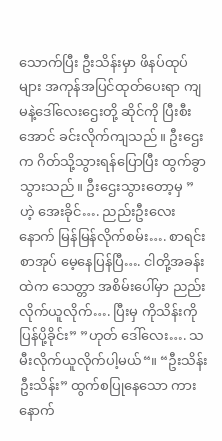သောက်ပြီး ဦးသိန်းမှာ ဖိနပ်ထုပ်များ အကုန်အပြင်ထုတ်ပေးရာ ကျမနဲ့ဒေါ်လေးဌေးတို့ ဆိုင်ကို ပြီးစီးအောင် ခင်းလိုက်ကျသည်။ ဦးဌေးက ဂိတ်သို့သွားရန်ပြောပြီး ထွက်ခွာသွားသည်။ ဦးဌေးသွားတော့မှ ”ဟဲ့ အေးခိုင်…. ညည်းဦးလေးနောက် မြန်မြန်လိုက်စမ်း…. စာရင်းစာအုပ် မေ့နေပြန်ပြီ…. ငါတို့အခန်းထဲက သေတ္တာ အစိမ်းပေါ်မှာ ညည်းလိုက်ယူလိုက်…. ပြီးမှ ကိုသိန်းကို ပြန်ပို့ခိုင်း” ”ဟုတ် ဒေါ်လေး…. သမီးလိုက်ယူလိုက်ပါ့မယ်“။ “ဦးသိန်း ဦးသိန်း” ထွက်စပြုနေသော ကားနောက်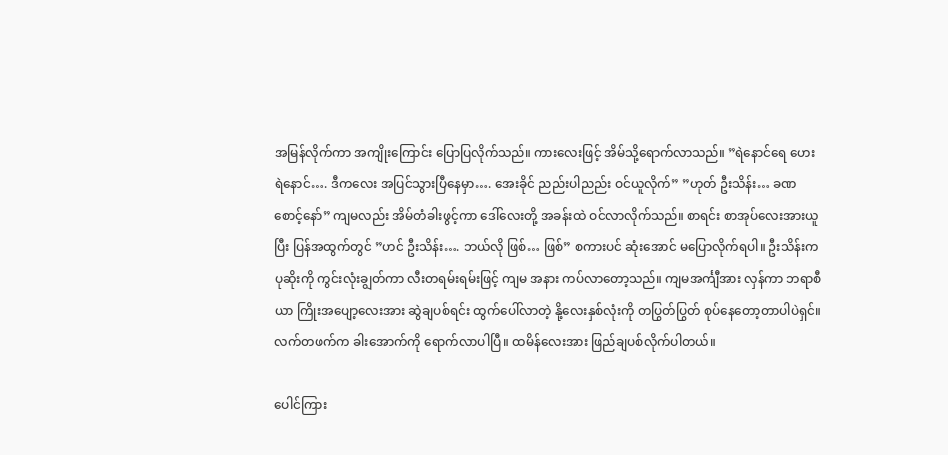အမြန်လိုက်ကာ အကျိုးကြောင်း ပြောပြလိုက်သည်။ ကားလေးဖြင့် အိမ်သို့ရောက်လာသည်။ ”ရဲနောင်ရေ ဟေး ရဲနောင်…. ဒီကလေး အပြင်သွားပြီနေမှာ…. အေးခိုင် ညည်းပါညည်း ဝင်ယူလိုက်” ”ဟုတ် ဦးသိန်း… ခဏစောင့်နော်” ကျမလည်း အိမ်တံခါးဖွင့်ကာ ဒေါ်လေးတို့ အခန်းထဲ ဝင်လာလိုက်သည်။ စာရင်း စာအုပ်လေးအားယူပြီး ပြန်အထွက်တွင် ”ဟင် ဦးသိန်း…. ဘယ်လို ဖြစ်… ဖြစ်” စကားပင် ဆုံးအောင် မပြောလိုက်ရပါ။ ဦးသိန်းက ပုဆိုးကို ကွင်းလုံးချွတ်ကာ လီးတရမ်းရမ်းဖြင့် ကျမ အနား ကပ်လာတော့သည်။ ကျမအင်္ကျီအား လှန်ကာ ဘရာစီယာ ကြိုးအပျော့လေးအား ဆွဲချပစ်ရင်း ထွက်ပေါ်လာတဲ့ နို့လေးနှစ်လုံးကို တပြွတ်ပြွတ် စုပ်နေတော့တာပါပဲရှင်။ လက်တဖက်က ခါးအောက်ကို ရောက်လာပါပြီ။ ထမိန်လေးအား ဖြည်ချပစ်လိုက်ပါတယ်။

ပေါင်ကြား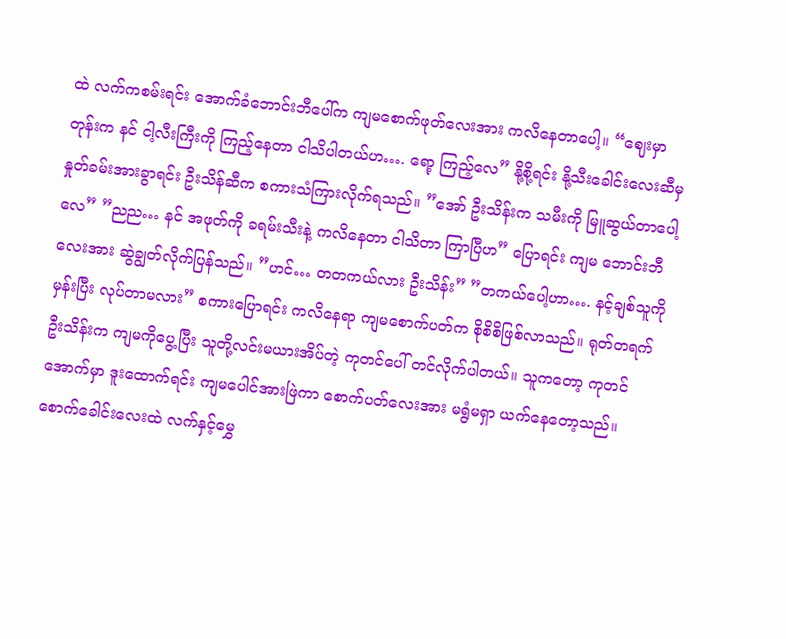ထဲ လက်ကစမ်းရင်း အောက်ခံဘောင်းဘီပေါ်က ကျမစောက်ဖုတ်လေးအား ကလိနေတာပေါ့။ “ဈေးမှာတုန်းက နင် ငါ့လီးကြီးကို ကြည့်နေတာ ငါသိပါတယ်ဟ…. ရော့ ကြည့်လေ” နို့စို့ရင်း နို့သီးခေါင်းလေးဆီမှ နှုတ်ခမ်းအားခွာရင်း ဦးသိန်ဆီက စကားသံကြားလိုက်ရသည်။ ”အော် ဦးသိန်းက သမီးကို မြူဆွယ်တာပေါ့လေ” ”ညည… နင် အဖုတ်ကို ခရမ်းသီးနဲ့ ကလိနေတာ ငါသိတာ ကြာပြီဟ” ပြောရင်း ကျမ ဘောင်းဘီလေးအား ဆွဲချွတ်လိုက်ပြန်သည်။ ”ဟင်… တတကယ်လား ဦးသိန်း” ”တကယ်ပေါ့ဟာ…. နင့်ချစ်သူကို မှန်းပြီး လုပ်တာမလား” စကားပြောရင်း ကလိနေရာ ကျမစောက်ပတ်က စိုစိစိဖြစ်လာသည်။ ရုတ်တရက် ဦးသိန်းက ကျမကိုပွေ့ပြီး သူတို့လင်းမယားအိပ်တဲ့ ကုတင်ပေါ် တင်လိုက်ပါတယ်။ သူကတော့ ကုတင်အောက်မှာ ဒူးထောက်ရင်း ကျမပေါင်အားဖြဲကာ စောက်ပတ်လေးအား မရွံမရှာ ယက်နေတော့သည်။ စောက်ခေါင်းလေးထဲ လက်နှင့်မွှေ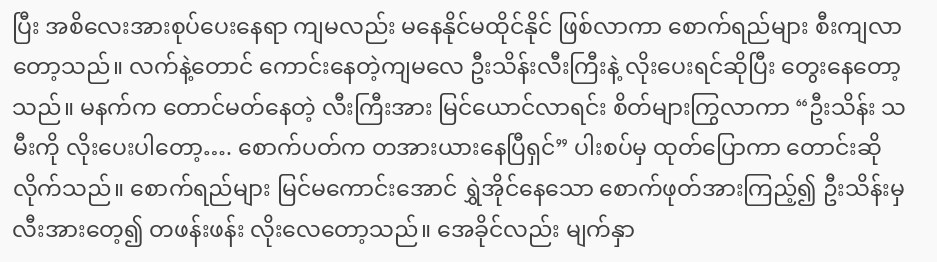ပြီး အစိလေးအားစုပ်ပေးနေရာ ကျမလည်း မနေနိုင်မထိုင်နိုင် ဖြစ်လာကာ စောက်ရည်များ စီးကျလာတော့သည်။ လက်နဲ့တောင် ကောင်းနေတဲ့ကျမလေ ဦးသိန်းလီးကြီးနဲ့ လိုးပေးရင်ဆိုပြီး တွေးနေတော့သည်။ မနက်က တောင်မတ်နေတဲ့ လီးကြီးအား မြင်ယောင်လာရင်း စိတ်များကြွလာကာ “ဦးသိန်း သမီးကို လိုးပေးပါတော့…. စောက်ပတ်က တအားယားနေပြီရှင်” ပါးစပ်မှ ထုတ်ပြောကာ တောင်းဆိုလိုက်သည်။ စောက်ရည်များ မြင်မကောင်းအောင် ရွှဲအိုင်နေသော စောက်ဖုတ်အားကြည့်၍ ဦးသိန်းမှ လီးအားတေ့၍ တဖန်းဖန်း လိုးလေတော့သည်။ အေခိုင်လည်း မျက်နှာ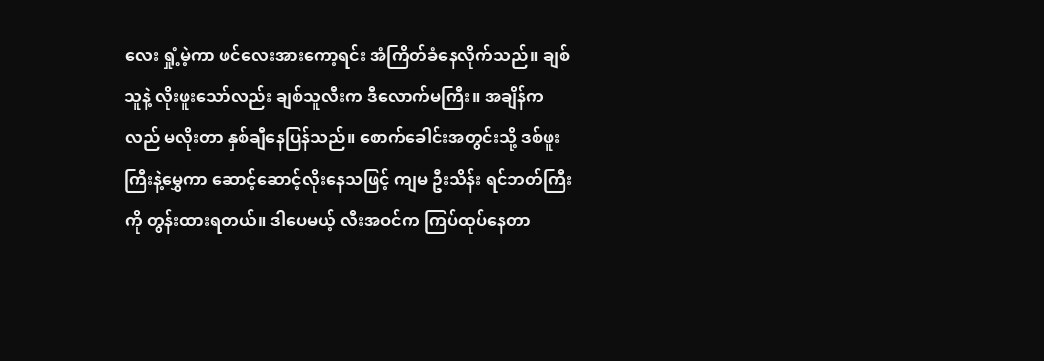လေး ရှုံ့မဲ့ကာ ဖင်လေးအားကော့ရင်း အံကြိတ်ခံနေလိုက်သည်။ ချစ်သူနဲ့ လိုးဖူးသော်လည်း ချစ်သူလီးက ဒီလောက်မကြီး။ အချိန်ကလည် မလိုးတာ နှစ်ချီနေပြန်သည်။ စောက်ခေါင်းအတွင်းသို့ ဒစ်ဖူးကြီးနဲ့မွှေကာ ဆောင့်ဆောင့်လိုးနေသဖြင့် ကျမ ဦးသိန်း ရင်ဘတ်ကြီးကို တွန်းထားရတယ်။ ဒါပေမယ့် လီးအဝင်က ကြပ်ထုပ်နေတာ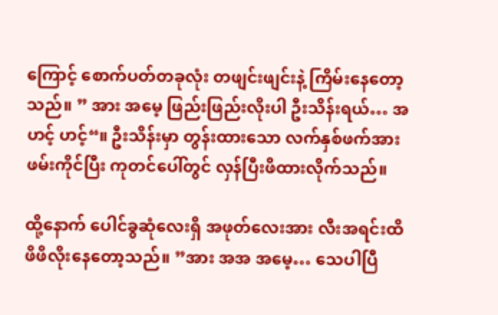ကြောင့် စောက်ပတ်တခုလုံး တဖျင်းဖျင်းနဲ့ ကြိမ်းနေတော့သည်။ ” အား အမေ့ ဖြည်းဖြည်းလိုးပါ ဦးသိန်းရယ်… အဟင့် ဟင့်“။ ဦးသိန်းမှာ တွန်းထားသော လက်နှစ်ဖက်အား ဖမ်းကိုင်ပြီး ကုတင်ပေါ်တွင် လှန်ပြီးဖိထားလိုက်သည်။

ထို့နောက် ပေါင်ခွဆုံလေးရှိ အဖုတ်လေးအား လီးအရင်းထိ ဖိဖိလိုးနေတော့သည်။ ”အား အအ အမေ့… သေပါပြီ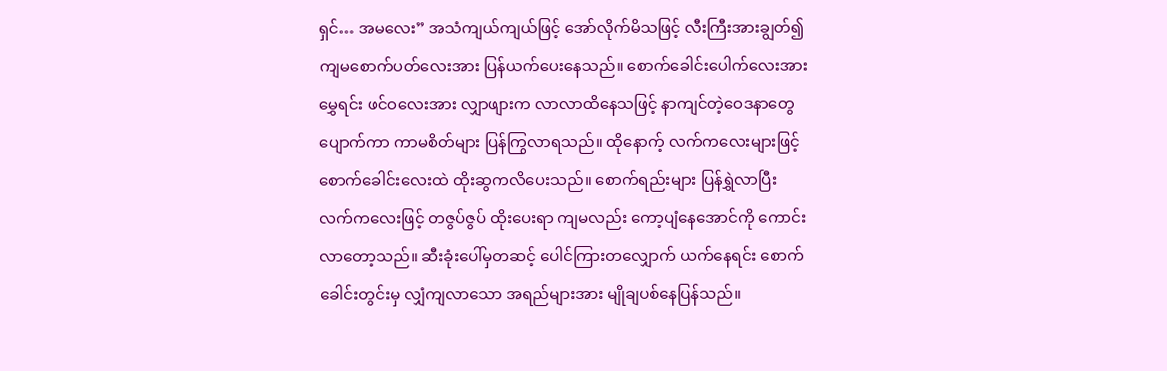ရှင်… အမလေး” အသံကျယ်ကျယ်ဖြင့် အော်လိုက်မိသဖြင့် လီးကြီးအားချွတ်၍ ကျမစောက်ပတ်လေးအား ပြန်ယက်ပေးနေသည်။ စောက်ခေါင်းပေါက်လေးအား မွှေရင်း ဖင်ဝလေးအား လျှာဖျားက လာလာထိနေသဖြင့် နာကျင်တဲ့ဝေဒနာတွေ ပျောက်ကာ ကာမစိတ်များ ပြန်ကြွလာရသည်။ ထိုနောက့် လက်ကလေးများဖြင့် စောက်ခေါင်းလေးထဲ ထိုးဆွကလိပေးသည်။ စောက်ရည်းများ ပြန်ရွှဲလာပြီး လက်ကလေးဖြင့် တဇွပ်ဇွပ် ထိုးပေးရာ ကျမလည်း ကော့ပျံနေအောင်ကို ကောင်းလာတော့သည်။ ဆီးခုံးပေါ်မှတဆင့် ပေါင်ကြားတလျှောက် ယက်နေရင်း စောက်ခေါင်းတွင်းမှ လျှံကျလာသော အရည်များအား မျိုချပစ်နေပြန်သည်။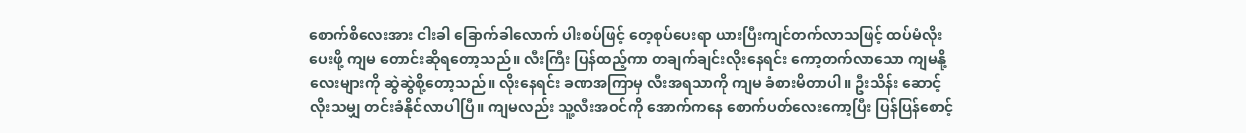စောက်စိလေးအား ငါးခါ ခြောက်ခါလောက် ပါးစပ်ဖြင့် တေ့စုပ်ပေးရာ ယားပြီးကျင်တက်လာသဖြင့် ထပ်မံလိုးပေးဖို့ ကျမ တောင်းဆိုရတော့သည်။ လီးကြီး ပြန်ထည့်ကာ တချက်ချင်းလိုးနေရင်း ကော့တက်လာသော ကျမနို့လေးများကို ဆွဲဆွဲစို့တော့သည်။ လိုးနေရင်း ခဏအကြာမှ လီးအရသာကို ကျမ ခံစားမိတာပါ။ ဦးသိန်း ဆောင့်လိုးသမျှ တင်းခံနိုင်လာပါပြီ။ ကျမလည်း သူ့လီးအဝင်ကို အောက်ကနေ စောက်ပတ်လေးကော့ပြီး ပြန်ပြန်စောင့်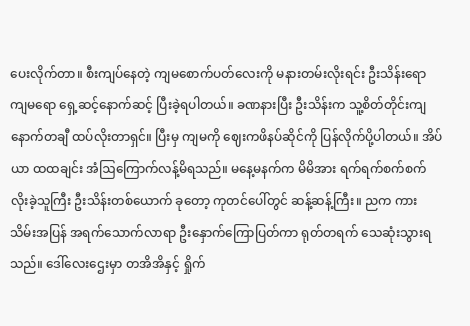ပေးလိုက်တာ။ စီးကျပ်နေတဲ့ ကျမစောက်ပတ်လေးကို မနားတမ်းလိုးရင်း ဦးသိန်းရော ကျမရော ရှေ့ဆင့်နောက်ဆင့် ပြီးခဲ့ရပါတယ်။ ခဏနားပြီး ဦးသိန်းက သူ့စိတ်တိုင်းကျ နောက်တချီ ထပ်လိုးတာရှင်။ ပြီးမှ ကျမကို ဈေးကဖိနပ်ဆိုင်ကို ပြန်လိုက်ပို့ပါတယ်။ အိပ်ယာ ထထချင်း အံဩကြောက်လန့်မိရသည်။ မနေ့မနက်က မိမိအား ရက်ရက်စက်စက် လိုးခဲ့သူကြီး ဦးသိန်းတစ်ယောက် ခုတော့ ကုတင်ပေါ်တွင် ဆန့်ဆန့်ကြီး။ ညက ကားသိမ်းအပြန် အရက်သောက်လာရာ ဦးနှောက်ကြောပြတ်ကာ ရုတ်တရက် သေဆုံးသွားရသည်။ ဒေါ်လေးဌေးမှာ တအိအိနှင့် ရှိုက်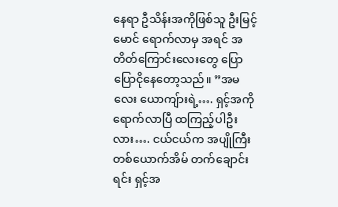နေရာ ဦသိန်းအကိုဖြစ်သူ ဦးမြင့်မောင် ရောက်လာမှ အရင် အတိတ်ကြောင်းလေးတွေ ပြောပြောငိုနေတော့သည်။ ”အမလေး ယောကျ်ားရဲ့…. ရှင့်အကိုရောက်လာပြီ ထကြည့်ပါဦးလား…. ငယ်ငယ်က အပျိုကြီးတစ်ယောက်အိမ် တက်ချောင်းရင်း ရှင့်အ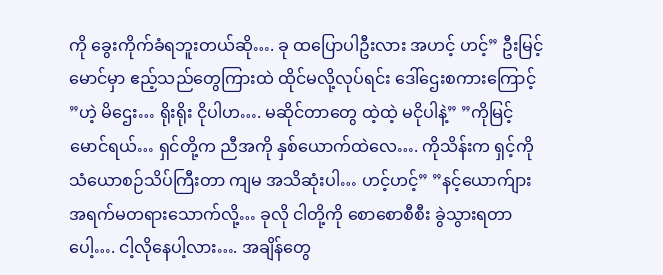ကို ခွေးကိုက်ခံရဘူးတယ်ဆို…. ခု ထပြောပါဦးလား အဟင့် ဟင့်” ဦးမြင့်မောင်မှာ ဧည့်သည်တွေကြားထဲ ထိုင်မလို့လုပ်ရင်း ဒေါ်ဌေးစကားကြောင့် ”ဟဲ့ မိဌေး… ရိုးရိုး ငိုပါဟ…. မဆိုင်တာတွေ ထဲ့ထဲ့ မငိုပါနဲ့” ”ကိုမြင့်မောင်ရယ်… ရှင်တို့က ညီအကို နှစ်ယောက်ထဲလေ…. ကိုသိန်းက ရှင့်ကို သံယောစဉ်သိပ်ကြီးတာ ကျမ အသိဆုံးပါ… ဟင့်ဟင့်” ”နင့်ယောက်ျား အရက်မတရားသောက်လို့… ခုလို ငါတို့ကို စောစောစီစီး ခွဲသွားရတာပေါ့…. ငါ့လိုနေပါ့လား…. အချိန်တွေ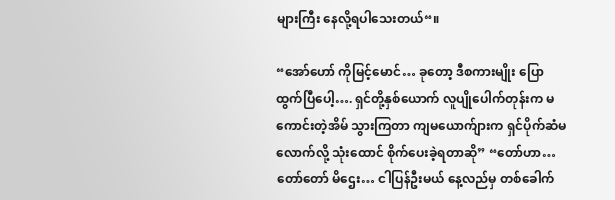များကြီး နေလို့ရပါသေးတယ်“။

“အော်ဟော် ကိုမြင့်မောင်… ခုတော့ ဒီစကားမျိုး ပြောထွက်ပြီပေါ့…. ရှင်တို့နှစ်ယောက် လူပျိုပေါက်တုန်းက မကောင်းတဲ့အိမ် သွားကြတာ ကျမယောက်ျားက ရှင်ပိုက်ဆံမလောက်လို့ သုံးထောင် စိုက်ပေးခဲ့ရတာဆို” “တော်ဟာ… တော်တော် မိဌေး… ငါပြန်ဦးမယ် နေ့လည်မှ တစ်ခေါက်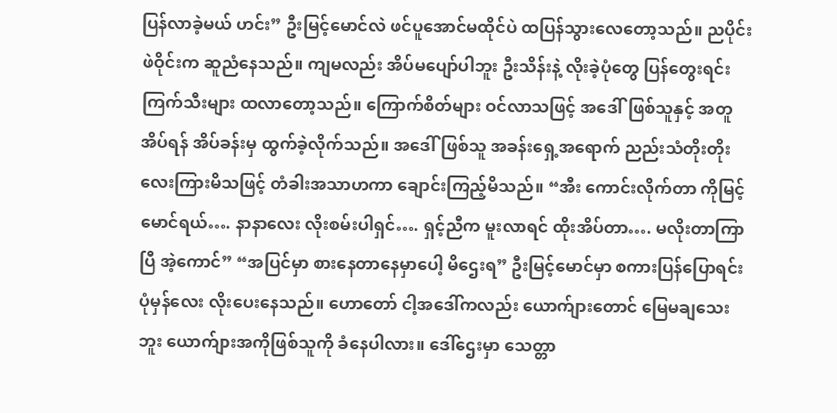ပြန်လာခဲ့မယ် ဟင်း” ဦးမြင့်မောင်လဲ ဖင်ပူအောင်မထိုင်ပဲ ထပြန်သွားလေတော့သည်။ ညပိုင်း ဖဲဝိုင်းက ဆူညံနေသည်။ ကျမလည်း အိပ်မပျော်ပါဘူး ဦးသိန်းနဲ့ လိုးခဲ့ပုံတွေ ပြန်တွေးရင်း ကြက်သီးများ ထလာတော့သည်။ ကြောက်စိတ်များ ဝင်လာသဖြင့် အဒေါ်ဖြစ်သူနှင့် အတူအိပ်ရန် အိပ်ခန်းမှ ထွက်ခဲ့လိုက်သည်။ အဒေါ်ဖြစ်သူ အခန်းရှေ့အရောက် ညည်းသံတိုးတိုးလေးကြားမိသဖြင့် တံခါးအသာဟကာ ချောင်းကြည့်မိသည်။ “အီး ကောင်းလိုက်တာ ကိုမြင့်မောင်ရယ်…. နာနာလေး လိုးစမ်းပါရှင်…. ရှင့်ညီက မူးလာရင် ထိုးအိပ်တာ…. မလိုးတာကြာပြီ အဲ့ကောင်” “အပြင်မှာ စားနေတာနေမှာပေါ့ မိဌေးရ” ဦးမြင့်မောင်မှာ စကားပြန်ပြောရင်း ပုံမှန်လေး လိုးပေးနေသည်။ ဟောတော် ငါ့အဒေါ်ကလည်း ယောက်ျားတောင် မြေမချသေးဘူး ယောက်ျားအကိုဖြစ်သူကို ခံနေပါလား။ ဒေါ်ဌေးမှာ သေတ္တာ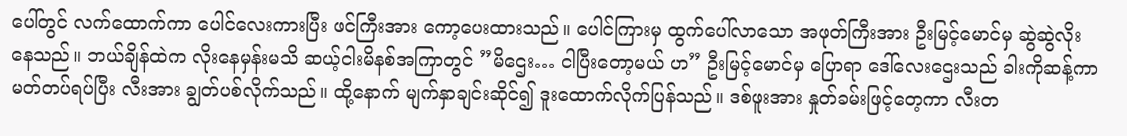ပေါ်တွင် လက်ထောက်ကာ ပေါင်လေးကားပြီး ဖင်ကြီးအား ကော့ပေးထားသည်။ ပေါင်ကြားမှ ထွက်ပေါ်လာသော အဖုတ်ကြီးအား ဦးမြင့်မောင်မှ ဆွဲဆွဲလိုးနေသည်။ ဘယ်ချိန်ထဲက လိုးနေမှန်းမသိ ဆယ့်ငါးမိနစ်အကြာတွင် ”မိဌေး… ငါပြီးတော့မယ် ဟ” ဦးမြင့်မောင်မှ ပြောရာ ဒေါ်လေးဌေးသည် ခါးကိုဆန့်ကာ မတ်တပ်ရပ်ပြီး လီးအား ချွတ်ပစ်လိုက်သည်။ ထို့နောက် မျက်နှာချင်းဆိုင်၍ ဒူးထောက်လိုက်ပြန်သည်။ ဒစ်ဖူးအား နှုတ်ခမ်းဖြင့်တေ့ကာ လီးတ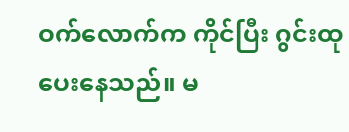ဝက်လောက်က ကိုင်ပြီး ဂွင်းထုပေးနေသည်။ မ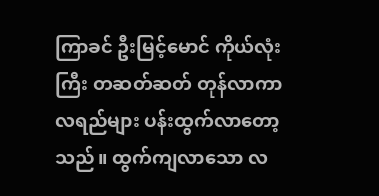ကြာခင် ဦးမြင့်မောင် ကိုယ်လုံးကြီး တဆတ်ဆတ် တုန်လာကာ လရည်များ ပန်းထွက်လာတော့သည်။ ထွက်ကျလာသော လ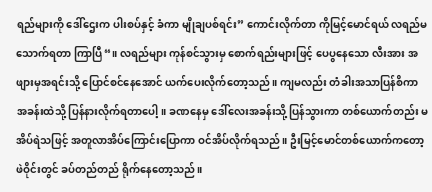ရည်များကို ဒေါ်ဌေးက ပါးစပ်နှင့် ခံကာ မျိုချပစ်ရင်း” ကောင်းလိုက်တာ ကိုမြင့်မောင်ရယ် လရည်မသောက်ရတာ ကြာပြီ“။ လရည်များ ကုန်စင်သွားမှ စောက်ရည်းများဖြင့် ပေပွနေသော လီးအား အဖျားမှအရင်းသို့ ပြောင်စင်နေအောင် ယက်ပေးလိုက်တော့သည်။ ကျမလည်း တံခါးအသာပြန်စိကာ အခန်းထဲသို့ ပြန်နားလိုက်ရတာပေါ့။ ခဏနေမှ ဒေါ်လေးအခန်းသို့ ပြန်သွားကာ တစ်ယောက်တည်း မအိပ်ရဲသဖြင့် အတူလာအိပ်ကြောင်းပြောကာ ဝင်အိပ်လိုက်ရသည်။ ဦးမြင့်မောင်တစ်ယောက်ကတော့ ဖဲဝိုင်းတွင် ခပ်တည်တည် ရိုက်နေတော့သည်။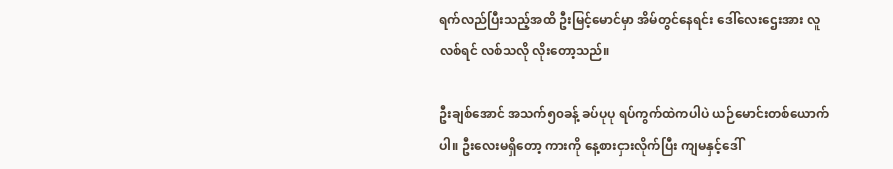ရက်လည်ပြီးသည့်အထိ ဦးမြင့်မောင်မှာ အိမ်တွင်နေရင်း ဒေါ်လေးဌေးအား လူလစ်ရင် လစ်သလို လိုးတော့သည်။

ဦးချစ်အောင် အသက်၅၀ခန့် ခပ်ပုပု ရပ်ကွက်ထဲကပါပဲ ယဉ်မောင်းတစ်ယောက်ပါ။ ဦးလေးမရှိတော့ ကားကို နေ့စားငှားလိုက်ပြီး ကျမနှင့်ဒေါ်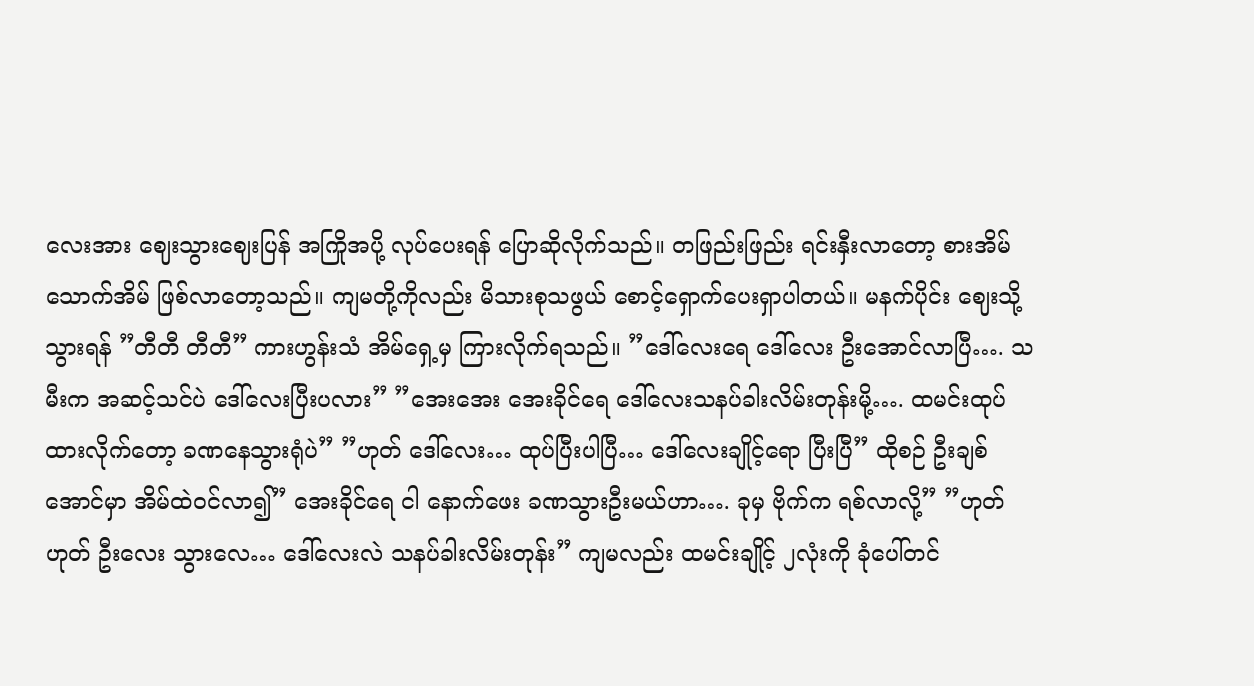လေးအား ဈေးသွားဈေးပြန် အကြိုအပို့ လုပ်ပေးရန် ပြောဆိုလိုက်သည်။ တဖြည်းဖြည်း ရင်းနှီးလာတော့ စားအိမ်သောက်အိမ် ဖြစ်လာတော့သည်။ ကျမတို့ကိုလည်း မိသားစုသဖွယ် စောင့်ရှောက်ပေးရှာပါတယ်။ မနက်ပိုင်း ဈေးသို့သွားရန် ”တီတီ တီတီ” ကားဟွန်းသံ အိမ်ရှေ့မှ ကြားလိုက်ရသည်။ ”ဒေါ်လေးရေ ဒေါ်လေး ဦးအောင်လာပြီ…. သမီးက အဆင့်သင်ပဲ ဒေါ်လေးပြီးပလား” ”အေးအေး အေးခိုင်ရေ ဒေါ်လေးသနပ်ခါးလိမ်းတုန်းမို့…. ထမင်းထုပ်ထားလိုက်တော့ ခဏနေသွားရုံပဲ” ”ဟုတ် ဒေါ်လေး… ထုပ်ပြီးပါပြီ… ဒေါ်လေးချိုင့်ရော ပြီးပြီ” ထိုစဉ် ဦးချစ်အောင်မှာ အိမ်ထဲဝင်လာ၍” အေးခိုင်ရေ ငါ နောက်ဖေး ခဏသွားဦးမယ်ဟာ…. ခုမှ ဗိုက်က ရစ်လာလို့” ”ဟုတ်ဟုတ် ဦးလေး သွားလေ… ဒေါ်လေးလဲ သနပ်ခါးလိမ်းတုန်း” ကျမလည်း ထမင်းချိုင့် ၂လုံးကို ခုံပေါ်တင်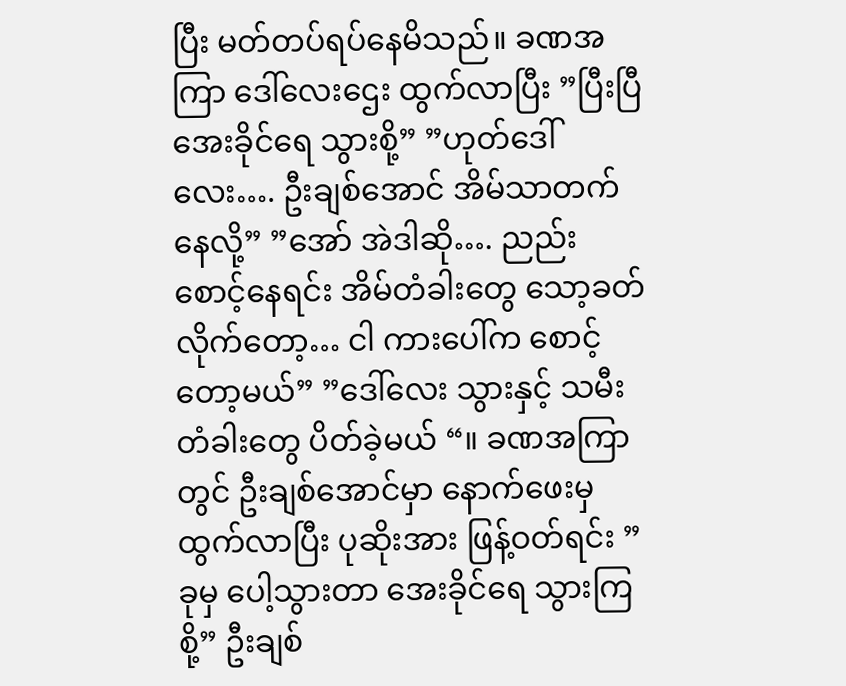ပြီး မတ်တပ်ရပ်နေမိသည်။ ခဏအကြာ ဒေါ်လေးဌေး ထွက်လာပြီး ”ပြီးပြီ အေးခိုင်ရေ သွားစို့” ”ဟုတ်ဒေါ်လေး…. ဦးချစ်အောင် အိမ်သာတက်နေလို့” ”အော် အဲဒါဆို…. ညည်း စောင့်နေရင်း အိမ်တံခါးတွေ သော့ခတ်လိုက်တော့… ငါ ကားပေါ်က စောင့်တော့မယ်” ”ဒေါ်လေး သွားနှင့် သမီးတံခါးတွေ ပိတ်ခဲ့မယ် “။ ခဏအကြာတွင် ဦးချစ်အောင်မှာ နောက်ဖေးမှ ထွက်လာပြီး ပုဆိုးအား ဖြန့်ဝတ်ရင်း ”ခုမှ ပေါ့သွားတာ အေးခိုင်ရေ သွားကြစို့” ဦးချစ်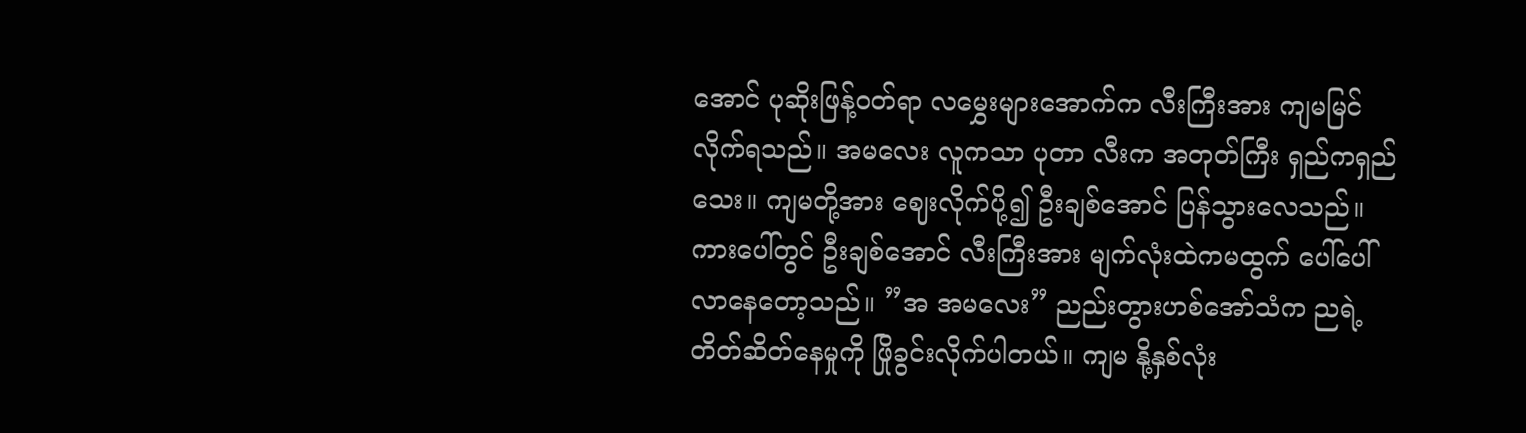အောင် ပုဆိုးဖြန့်ဝတ်ရာ လမွှေးများအောက်က လီးကြီးအား ကျမမြင်လိုက်ရသည်။ အမလေး လူကသာ ပုတာ လီးက အတုတ်ကြီး ရှည်ကရှည်သေး။ ကျမတို့အား ဈေးလိုက်ပို့၍ ဦးချစ်အောင် ပြန်သွားလေသည်။ ကားပေါ်တွင် ဦးချစ်အောင် လီးကြီးအား မျက်လုံးထဲကမထွက် ပေါ်ပေါ်လာနေတော့သည်။ ”အ အမလေး” ညည်းတွားဟစ်အော်သံက ညရဲ့တိတ်ဆိတ်နေမှုကို ဖြိုခွင်းလိုက်ပါတယ်။ ကျမ နို့နှစ်လုံး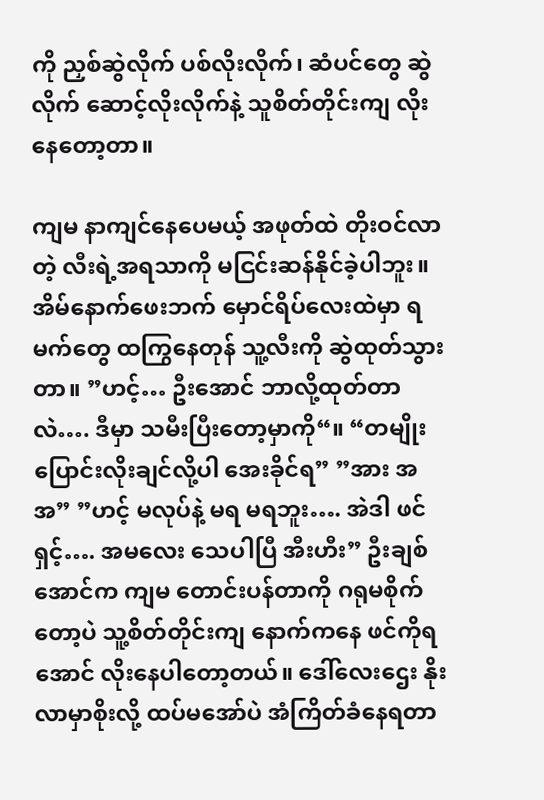ကို ညှစ်ဆွဲလိုက် ပစ်လိုးလိုက်၊ ဆံပင်တွေ ဆွဲလိုက် ဆောင့်လိုးလိုက်နဲ့ သူစိတ်တိုင်းကျ လိုးနေတော့တာ။

ကျမ နာကျင်နေပေမယ့် အဖုတ်ထဲ တိုးဝင်လာတဲ့ လီးရဲ့အရသာကို မငြင်းဆန်နိုင်ခဲ့ပါဘူး။ အိမ်နောက်ဖေးဘက် မှောင်ရိပ်လေးထဲမှာ ရမက်တွေ ထကြွနေတုန် သူ့လီးကို ဆွဲထုတ်သွားတာ။ ”ဟင့်… ဦးအောင် ဘာလို့ထုတ်တာလဲ…. ဒီမှာ သမီးပြီးတော့မှာကို“။ “တမျိုး ပြောင်းလိုးချင်လို့ပါ အေးခိုင်ရ” ”အား အ အ” ”ဟင့် မလုပ်နဲ့ မရ မရဘူး…. အဲဒါ ဖင်ရှင့်…. အမလေး သေပါပြီ အီးဟီး” ဦးချစ်အောင်က ကျမ တောင်းပန်တာကို ဂရုမစိုက်တော့ပဲ သူ့စိတ်တိုင်းကျ နောက်ကနေ ဖင်ကိုရအောင် လိုးနေပါတော့တယ်။ ဒေါ်လေးဌေး နိုးလာမှာစိုးလို့ ထပ်မအော်ပဲ အံကြိတ်ခံနေရတာ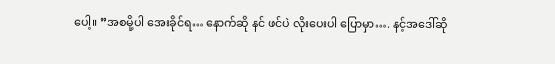ပေါ့။ ”အစမို့ပါ အေးခိုင်ရ… နောက်ဆို နင် ဖင်ပဲ လိုးပေးပါ ပြောမှာ…. နင့်အဒေါ်ဆို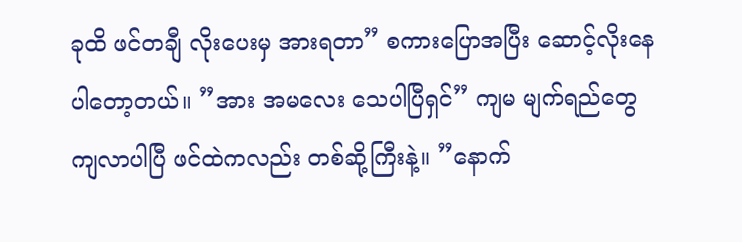ခုထိ ဖင်တချီ လိုးပေးမှ အားရတာ” စကားပြောအပြီး ဆောင့်လိုးနေပါတော့တယ်။ ”အား အမလေး သေပါပြီရှင်” ကျမ မျက်ရည်တွေ ကျလာပါပြီ ဖင်ထဲကလည်း တစ်ဆို့ကြီးနဲ့။ ”နောက်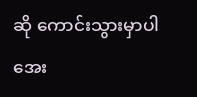ဆို ကောင်းသွားမှာပါ အေး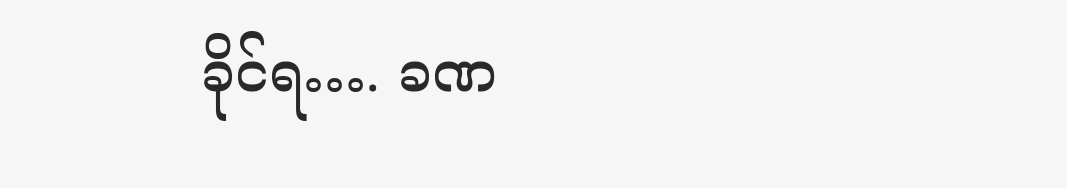ခိုင်ရ…. ခဏ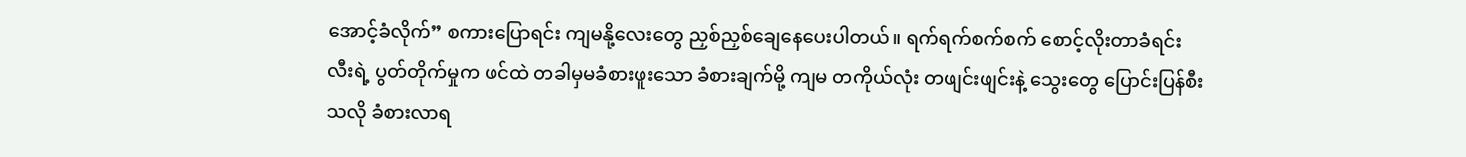အောင့်ခံလိုက်” စကားပြောရင်း ကျမနို့လေးတွေ ညှစ်ညှစ်ချေနေပေးပါတယ်။ ရက်ရက်စက်စက် စောင့်လိုးတာခံရင်း လီးရဲ့ ပွတ်တိုက်မှုက ဖင်ထဲ တခါမှမခံစားဖူးသော ခံစားချက်မို့ ကျမ တကိုယ်လုံး တဖျင်းဖျင်းနဲ့ သွေးတွေ ပြောင်းပြန်စီးသလို ခံစားလာရ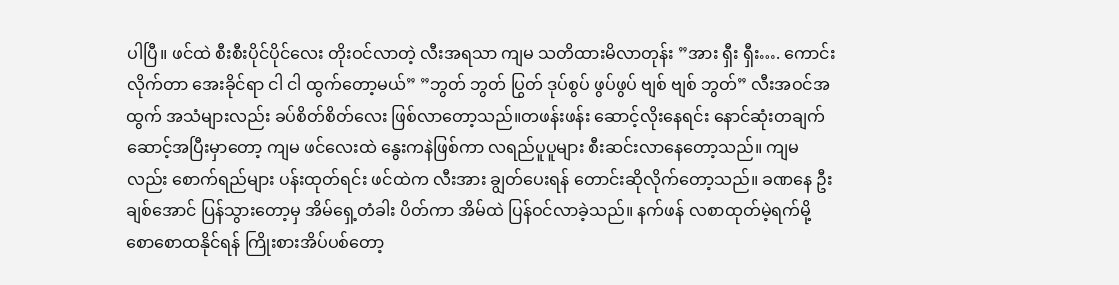ပါပြီ။ ဖင်ထဲ စီးစီးပိုင်ပိုင်လေး တိုးဝင်လာတဲ့ လီးအရသာ ကျမ သတိထားမိလာတုန်း ”အား ရှီး ရှီး…. ကောင်းလိုက်တာ အေးခိုင်ရာ ငါ ငါ ထွက်တော့မယ်” ”ဘွတ် ဘွတ် ပြွတ် ဒုပ်စွပ် ဖွပ်ဖွပ် ဗျစ် ဗျစ် ဘွတ်” လီးအဝင်အထွက် အသံများလည်း ခပ်စိတ်စိတ်လေး ဖြစ်လာတော့သည်။တဖန်းဖန်း ဆောင့်လိုးနေရင်း နောင်ဆုံးတချက် ဆောင့်အပြီးမှာတော့ ကျမ ဖင်လေးထဲ နွေးကနဲဖြစ်ကာ လရည်ပူပူများ စီးဆင်းလာနေတော့သည်။ ကျမလည်း စောက်ရည်များ ပန်းထုတ်ရင်း ဖင်ထဲက လီးအား ချွတ်ပေးရန် တောင်းဆိုလိုက်တော့သည်။ ခဏနေ ဦးချစ်အောင် ပြန်သွားတော့မှ အိမ်ရှေ့တံခါး ပိတ်ကာ အိမ်ထဲ ပြန်ဝင်လာခဲ့သည်။ နက်ဖန် လစာထုတ်မဲ့ရက်မို့ စောစောထနိုင်ရန် ကြိုးစားအိပ်ပစ်တော့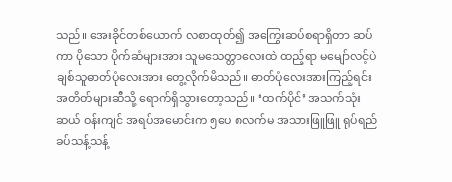သည်။ အေးခိုင်တစ်ယောက် လစာထုတ်၍ အကြွေးဆပ်စရာရှိတာ ဆပ်ကာ ပိုသော ပိုက်ဆံများအား သူမသေတ္တာလေးထဲ ထည့်ရာ မမျော်လင့်ပဲ ချစ်သူဓာတ်ပုံလေးအား တွေ့လိုက်မိသည်။ ဓာတ်ပုံလေးအားကြည့်ရင်း အတိတ်များဆီသို့ ရောက်ရှိသွားတော့သည်။ ‘ထက်ပိုင်’ အသက်သုံးဆယ် ဝန်းကျင် အရပ်အမောင်းက ၅ပေ ၈လက်မ အသားဖြူဖြူ ရုပ်ရည်ခပ်သန့်သန့်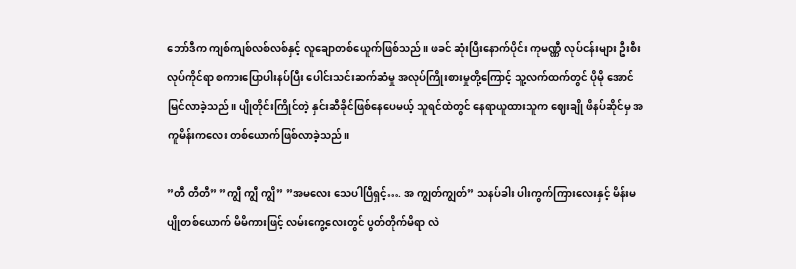ဘော်ဒီက ကျစ်ကျစ်လစ်လစ်နှင့် လူချောတစ်ယေူက်ဖြစ်သည်။ ဖခင် ဆုံးပြီးနောက်ပိုင်း ကုမဏ္ဏီ လုပ်ငန်းများ ဦးစီးလုပ်ကိုင်ရာ စကားပြောပါးနပ်ပြီး ပေါင်းသင်းဆက်ဆံမှု အလုပ်ကြိုးစားမှုတို့ကြောင့် သူ့လက်ထက်တွင် ပိုမို အောင်မြင်လာခဲ့သည်။ ပျိုတိုင်းကြိုင်တဲ့ နှင်းဆီခိုင်ဖြစ်နေပေမယ့် သူရင်ထဲတွင် နေရာယူထားသူက ဈေးချို ဖိနပ်ဆိုင်မှ အကူမိန်းကလေး တစ်ယောက်ဖြစ်လာခဲ့သည်။

”တီ တီတီ” ”ကျွီ ကျွီ ကျွိ” ”အမလေး သေပါပြီရှင့်…. အ ကျွတ်ကျွတ်” သနပ်ခါး ပါးကွက်ကြားလေးနှင့် မိန်းမပျိုတစ်ယောက် မိမိကားဖြင့် လမ်းကွေ့လေးတွင် ပွတ်တိုက်မိရာ လဲ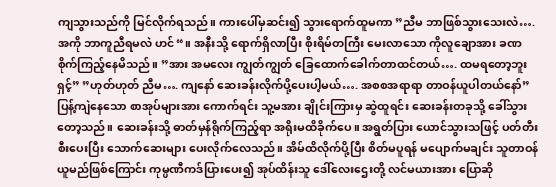ကျသွားသည်ကို မြင်လိုက်ရသည်။ ကားပေါ်မှဆင်း၍ သွားရောက်ထူမကာ ”ညီမ ဘာဖြစ်သွားသေးလဲ…. အကို ဘာကူညီရမလဲ ဟင်“။ အနီးသို့ ရောက်ရှိလာပြီး စိုးရိမ်တကြီး မေးလာသော ကိုလူချောအား ခဏစိုက်ကြည့်နေမိသည်။ ”အား အမလေး ကျွတ်ကျွတ် ခြေထောက်ခေါက်တာထင်တယ်…. ထမရတော့ဘူးရှင့်” ”ဟုတ်ဟုတ် ညီမ…. ကျနော် ဆေးခန်းလိုက်ပို့ပေးပါ့မယ်…. အစစအရာရာ တာဝန်ယူပါတယ်နော်” ပြန့်ကျဲနေသော စာအုပ်များအား ကောက်ရင်း သူ့မအား ချိုင်းကြားမှ ဆွဲထူရင်း ဆေးခန်းတခုသို့ ခေါ်သွားတော့သည်။ ဆေးခန်းသို့ ဓာတ်မှန်ရိုက်ကြည့်ရာ အရိုးမထိခိုက်ပေ။ အရွတ်ပြား ယောင်သွားသဖြင့် ပတ်တီးစီးပေးပြီး သောက်ဆေးများ ပေးလိုက်လေသည်။ အိမ်ထိလိုက်ပို့ပြီး စိတ်မပူရန် မပျောက်မချင်း သူတာဝန်ယူမည်ဖြစ်ကြောင်း ကုမ္ပဏီကဒ်ပြားပေး၍ အုပ်ထိန်းသူ ဒေါ်လေးဌေးတို့ လင်မယားအား ပြောဆို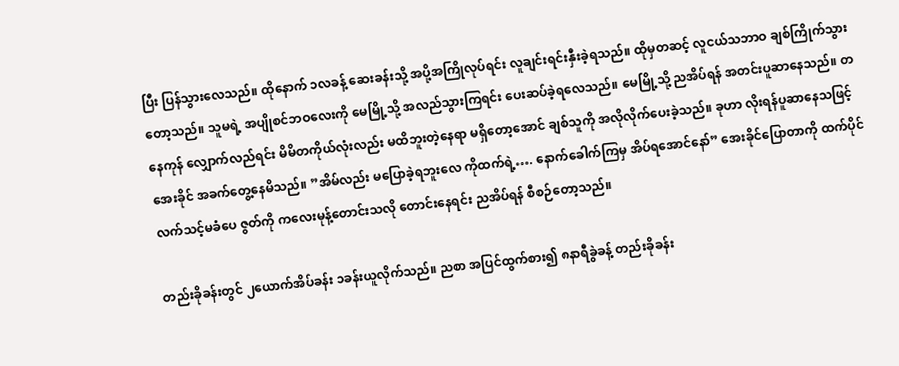ပြီး ပြန်သွားလေသည်။ ထိုနောက် ၁လခန့် ဆေးခန်းသို့ အပို့အကြိုလုပ်ရင်း လူချင်းရင်းနှီးခဲ့ရသည်။ ထိုမှတဆင့် လူငယ်သဘာဝ ချစ်ကြိုက်သွားတော့သည်။ သူမရဲ့ အပျိုစင်ဘဝလေးကို မေမြို့သို့ အလည်သွားကြရင်း ပေးဆပ်ခဲ့ရလေသည်။ မေမြို့သို့ ညအိပ်ရန် အတင်းပူဆာနေသည်။ တနေကုန် လျှောက်လည်ရင်း မိမိတကိုယ်လုံးလည်း မထိဘူးတဲ့နေရာ မရှိတော့အောင် ချစ်သူကို အလိုလိုက်ပေးခဲ့သည်။ ခုဟာ လိုးရန်ပူဆာနေသဖြင့် အေးခိုင် အခက်တွေ့နေမိသည်။ ”အိမ်လည်း မပြောခဲ့ရဘူးလေ ကိုထက်ရဲ့…. နောက်ခေါက်ကြမှ အိပ်ရအောင်နော်” အေးခိုင်ပြောတာကို ထက်ပိုင် လက်သင့်မခံပေ ဇွတ်ကို ကလေးမုန့်တောင်းသလို တောင်းနေရင်း ညအိပ်ရန် စီစဉ်တော့သည်။

တည်းခိုခန်းတွင် ၂ယောက်အိပ်ခန်း ၁ခန်းယူလိုက်သည်။ ညစာ အပြင်ထွက်စား၍ ၈နာရီခွဲခန့် တည်းခိုခန်း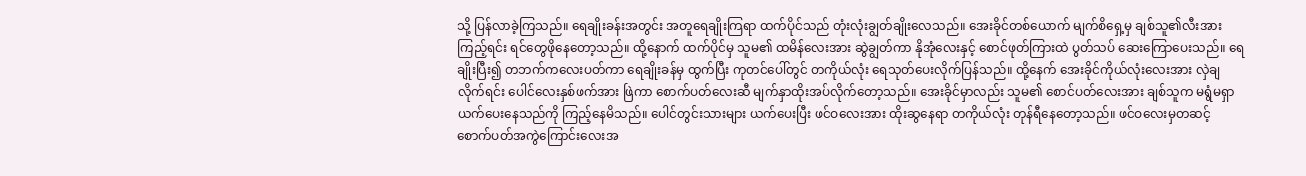သို့ ပြန်လာခဲ့ကြသည်။ ရေချိုးခန်းအတွင်း အတူရေချိုးကြရာ ထက်ပိုင်သည် တုံးလုံးချွတ်ချိုးလေသည်။ အေးခိုင်တစ်ယောက် မျက်စိရှေ့မှ ချစ်သူ၏လီးအား ကြည့်ရင်း ရင်တွေဖိုနေတော့သည်။ ထို့နောက် ထက်ပိုင်မှ သူမ၏ ထမိန်လေးအား ဆွဲချွတ်ကာ နိုအုံလေးနှင့် စောင်ဖုတ်ကြားထဲ ပွတ်သပ် ဆေးကြောပေးသည်။ ရေချိုးပြီး၍ တဘက်ကလေးပတ်ကာ ရေချိုးခန်မှ ထွက်ပြီး ကုတင်ပေါ်တွင် တကိုယ်လုံး ရေသုတ်ပေးလိုက်ပြန်သည်။ ထို့နေက် အေးခိုင်ကိုယ်လုံးလေးအား လှဲချလိုက်ရင်း ပေါင်လေးနှစ်ဖက်အား ဖြဲကာ စောက်ပတ်လေးဆီ မျက်နှာထိုးအပ်လိုက်တော့သည်။ အေးခိုင်မှာလည်း သူမ၏ စောင်ပတ်လေးအား ချစ်သူက မရွံမရှာ ယက်ပေးနေသည်ကို ကြည့်နေမိသည်။ ပေါင်တွင်းသားများ ယက်ပေးပြီး ဖင်ဝလေးအား ထိုးဆွနေရာ တကိုယ်လုံး တုန်ရီနေတော့သည်။ ဖင်ဝလေးမှတဆင့် စောက်ပတ်အကွဲကြောင်းလေးအ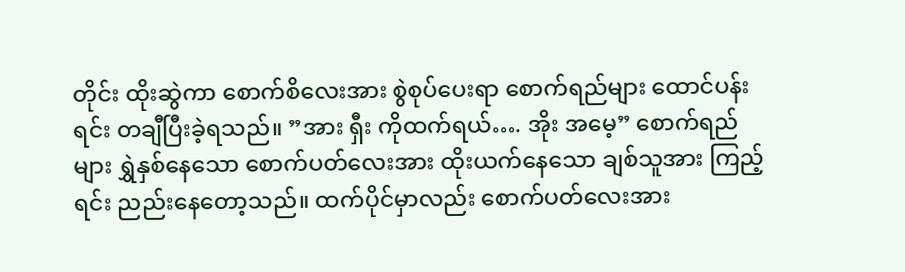တိုင်း ထိုးဆွဲကာ စောက်စိလေးအား စွဲစုပ်ပေးရာ စောက်ရည်များ ထောင်ပန်းရင်း တချီပြီးခဲ့ရသည်။ ”အား ရှီး ကိုထက်ရယ်…. အိုး အမေ့” စောက်ရည်များ ရွှဲနှစ်နေသော စောက်ပတ်လေးအား ထိုးယက်နေသော ချစ်သူအား ကြည့်ရင်း ညည်းနေတော့သည်။ ထက်ပိုင်မှာလည်း စောက်ပတ်လေးအား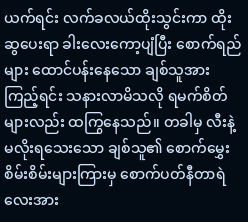ယက်ရင်း လက်ခလယ်ထိုးသွင်းကာ ထိုးဆွပေးရာ ခါးလေးကော့ပျံပြီး စောက်ရည်များ ထောင်ပန်းနေသော ချစ်သူအားကြည့်ရင်း သနားလာမိသလို ရမက်စိတ်များလည်း ထကြွနေသည်။ တခါမှ လီးနဲ့ မလိုးရသေးသော ချစ်သူ၏ စောက်မွှေးစိမ်းစိမ်းများကြားမှ စောက်ပတ်နီတာရဲလေးအား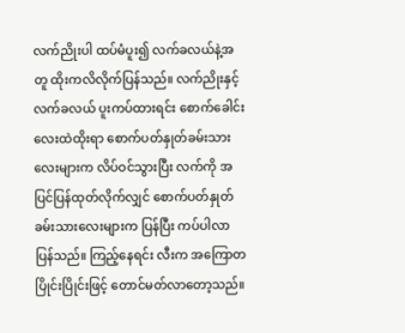လက်ညိုးပါ ထပ်မံပူး၍ လက်ခလယ်နဲ့အတူ ထိုးကလိလိုက်ပြန်သည်။ လက်ညိုးနှင့်လက်ခလယ် ပူးကပ်ထားရင်း စောက်ခေါင်းလေးထဲထိုးရာ စောက်ပတ်နှုတ်ခမ်းသားလေးများက လိပ်ဝင်သွားပြီး လက်ကို အပြင်ပြန်ထုတ်လိုက်လျှင် စောက်ပတ်နှုတ်ခမ်းသားလေးများက ပြန်ပြီး ကပ်ပါလာပြန်သည်။ ကြည့်နေရင်း လီးက အကြောတပြိုင်းပြိုင်းဖြင့် တောင်မတ်လာတော့သည်။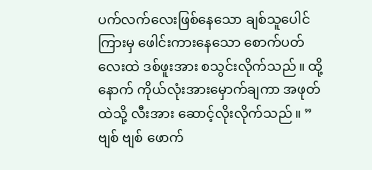ပက်လက်လေးဖြစ်နေသော ချစ်သူပေါင်ကြားမှ ဖေါင်းကားနေသော စောက်ပတ်လေးထဲ ဒစ်ဖူးအား စသွင်းလိုက်သည်။ ထို့နောက် ကိုယ်လုံးအားမှောက်ချကာ အဖုတ်ထဲသို့ လီးအား ဆောင့်လိုးလိုက်သည်။ ”ဗျစ် ဗျစ် ဖောက်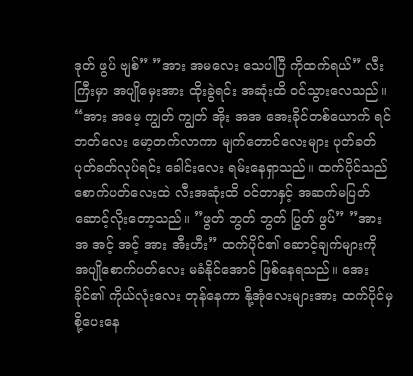ဒုတ် ဖွပ် ဗျစ်” ”အား အမလေး သေပါပြီ ကိုထက်ရယ်” လီးကြီးမှာ အပျိုမှေးအား ထိုးခွဲရင်း အဆုံးထိ ဝင်သွားလေသည်။ “အား အမေ့ ကျွတ် ကျွတ် အိုး အအ အေးခိုင်တစ်ယောက် ရင်ဘတ်လေး မော့တက်လာကာ မျက်တောင်လေးများ ပုတ်ခတ်ပုတ်ခတ်လုပ်ရင်း ခေါင်းလေး ရမ်းနေရှာသည်။ ထက်ပိုင်သည် စောက်ပတ်လေးထဲ လီးအဆုံးထိ ဝင်တာနှင့် အဆက်မပြတ် ဆောင့်လိုးတော့သည်။ ”ဖွတ် ဘွတ် ဘွတ် ပြွတ် ဖွပ်” ”အား အ အင့် အင့် အား အီးဟီး” ထက်ပိုင်၏ ဆောင့်ချက်များကို အပျိုစောက်ပတ်လေး မခံနိုင်အောင် ဖြစ်နေရသည်။ အေးခိုင်၏ ကိုယ်လုံးလေး တုန်နေကာ နို့အုံလေးများအား ထက်ပိုင်မှ စို့ပေးနေ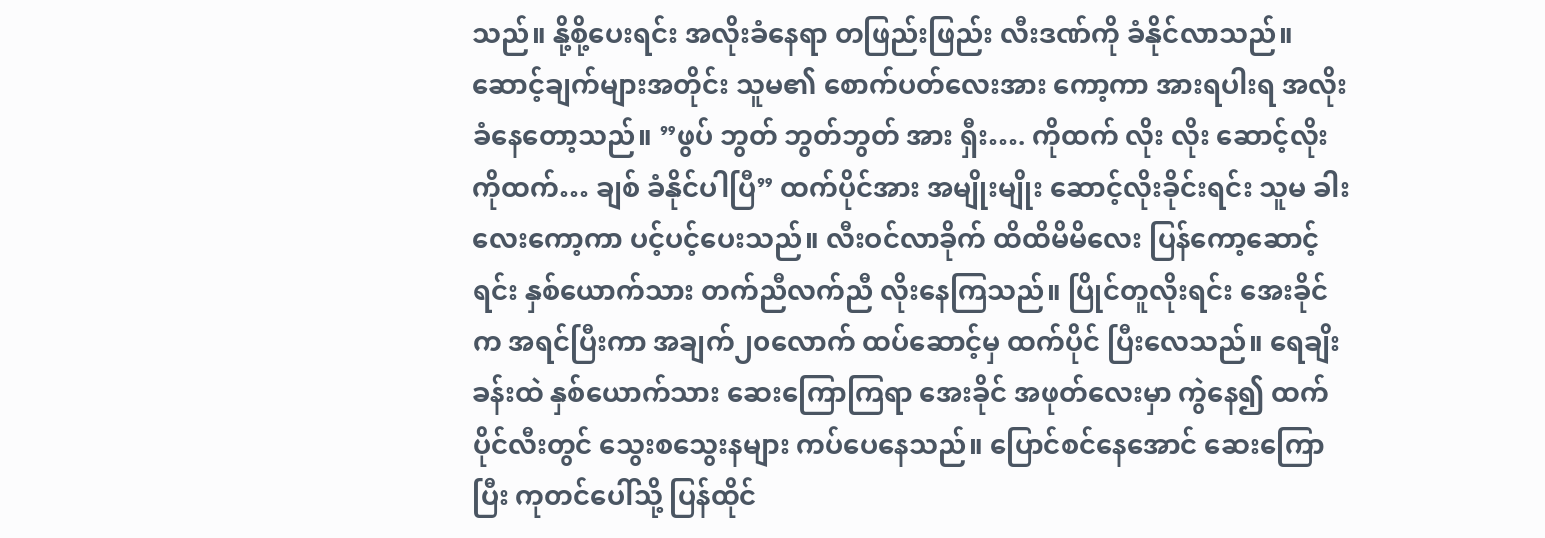သည်။ နို့စို့ပေးရင်း အလိုးခံနေရာ တဖြည်းဖြည်း လီးဒဏ်ကို ခံနိုင်လာသည်။ ဆောင့်ချက်များအတိုင်း သူမ၏ စောက်ပတ်လေးအား ကော့ကာ အားရပါးရ အလိုးခံနေတော့သည်။ ”ဖွပ် ဘွတ် ဘွတ်ဘွတ် အား ရှီး…. ကိုထက် လိုး လိုး ဆောင့်လိုး ကိုထက်… ချစ် ခံနိုင်ပါပြီ” ထက်ပိုင်အား အမျိုးမျိုး ဆောင့်လိုးခိုင်းရင်း သူမ ခါးလေးကော့ကာ ပင့်ပင့်ပေးသည်။ လီးဝင်လာခိုက် ထိထိမိမိလေး ပြန်ကော့ဆောင့်ရင်း နှစ်ယောက်သား တက်ညီလက်ညီ လိုးနေကြသည်။ ပြိုင်တူလိုးရင်း အေးခိုင်က အရင်ပြီးကာ အချက်၂၀လောက် ထပ်ဆောင့်မှ ထက်ပိုင် ပြီးလေသည်။ ရေချိးခန်းထဲ နှစ်ယောက်သား ဆေးကြောကြရာ အေးခိုင် အဖုတ်လေးမှာ ကွဲနေ၍ ထက်ပိုင်လီးတွင် သွေးစသွေးနများ ကပ်ပေနေသည်။ ပြောင်စင်နေအောင် ဆေးကြောပြီး ကုတင်ပေါ်သို့ ပြန်ထိုင်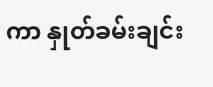ကာ နှုတ်ခမ်းချင်း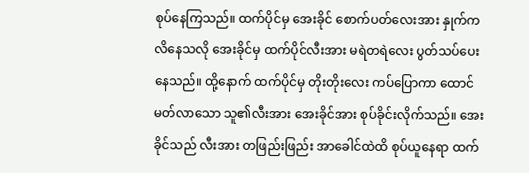စုပ်နေကြသည်။ ထက်ပိုင်မှ အေးခိုင် စောက်ပတ်လေးအား နှုက်ကလိနေသလို အေးခိုင်မှ ထက်ပိုင်လီးအား မရဲတရဲလေး ပွတ်သပ်ပေးနေသည်။ ထို့နောက် ထက်ပိုင်မှ တိုးတိုးလေး ကပ်ပြောကာ ထောင်မတ်လာသော သူ၏လီးအား အေးခိုင်အား စုပ်ခိုင်းလိုက်သည်။ အေးခိုင်သည် လီးအား တဖြည်းဖြည်း အာခေါင်ထဲထိ စုပ်ယူနေရာ ထက်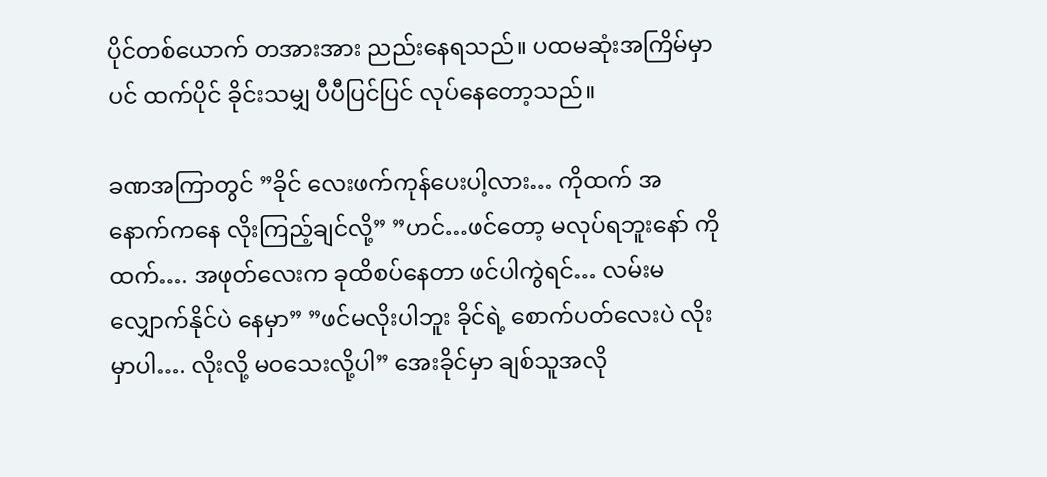ပိုင်တစ်ယောက် တအားအား ညည်းနေရသည်။ ပထမဆုံးအကြိမ်မှာပင် ထက်ပိုင် ခိုင်းသမျှ ပီပီပြင်ပြင် လုပ်နေတော့သည်။

ခဏအကြာတွင် ”ခိုင် လေးဖက်ကုန်ပေးပါ့လား… ကိုထက် အနောက်ကနေ လိုးကြည့်ချင်လို့” ”ဟင်…ဖင်တော့ မလုပ်ရဘူးနော် ကိုထက်…. အဖုတ်လေးက ခုထိစပ်နေတာ ဖင်ပါကွဲရင်… လမ်းမလျှောက်နိုင်ပဲ နေမှာ” ”ဖင်မလိုးပါဘူး ခိုင်ရဲ့ စောက်ပတ်လေးပဲ လိုးမှာပါ…. လိုးလို့ မဝသေးလို့ပါ” အေးခိုင်မှာ ချစ်သူအလို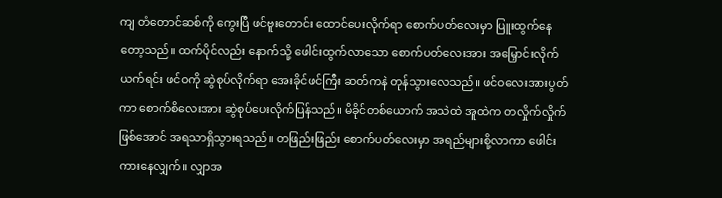ကျ တံတောင်ဆစ်ကို ကွေးပြီ ဖင်ဗူးတောင်း ထောင်ပေးလိုက်ရာ စောက်ပတ်လေးမှာ ပြူးထွက်နေတော့သည်။ ထက်ပိုင်လည်း နောက်သို့ ဖေါင်းထွက်လာသော စောက်ပတ်လေးအား အမြှောင်းလိုက်ယက်ရင်း ဖင်ဝကို ဆွဲစုပ်လိုက်ရာ အေးခိုင်ဖင်ကြီး ဆတ်ကနဲ တုန်သွားလေသည်။ ဖင်ဝလေးအားပွတ်ကာ စောက်စိလေးအား ဆွဲစုပ်ပေးလိုက်ပြန်သည်။ မိခိုင်တစ်ယောက် အသဲထဲ အူထဲက တလှိုက်လှိုက်ဖြစ်အောင် အရသာရှိသွားရသည်။ တဖြည်းဖြည်း စောက်ပတ်လေးမှာ အရည်များစို့လာကာ ဖေါင်းကားနေလျှက်။ လျှာအ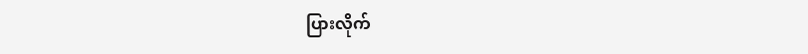ပြားလိုက်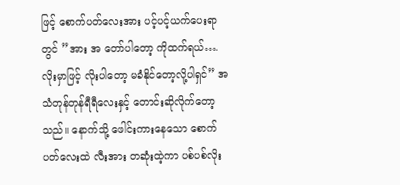ဖြင့် စောက်ပတ်လေးအား ပင့်ပင့်ယက်ပေးရာတွင် ”အား အ တော်ပါတော့ ကိုထက်ရယ်…. လိုးမှာဖြင့် လိုးပါတော့ မခံနိုင်တော့လို့ပါရှင်” အသံတုန်တုန်ရီရီလေးနှင့် တောင်းဆိုလိုက်တော့သည်။ နောက်သို့ ဖေါင်းကားနေသော စောက်ပတ်လေးထဲ လီးအား တဆုံးထဲ့ကာ ပစ်ပစ်လိုး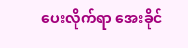ပေးလိုက်ရာ အေးခိုင်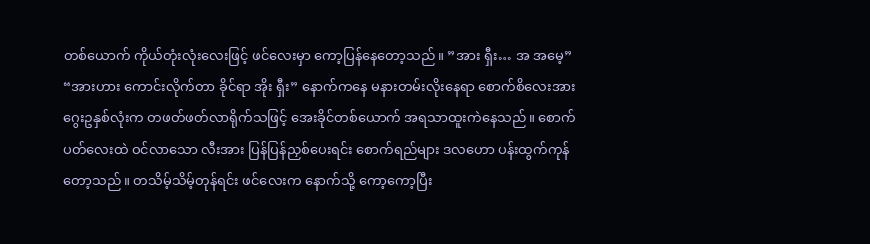တစ်ယောက် ကိုယ်တုံးလုံးလေးဖြင့် ဖင်လေးမှာ ကော့ပြန်နေတော့သည်။ ”အား ရှီး… အ အမေ့” “အားဟား ကောင်းလိုက်တာ ခိုင်ရာ အိုး ရှီး” နောက်ကနေ မနားတမ်းလိုးနေရာ စောက်စိလေးအား ဂွေးဥနှစ်လုံးက တဖတ်ဖတ်လာရိုက်သဖြင့် အေးခိုင်တစ်ယောက် အရသာထူးကဲနေသည်။ စောက်ပတ်လေးထဲ ဝင်လာသော လီးအား ပြန်ပြန်ညှစ်ပေးရင်း စောက်ရည်များ ဒလဟော ပန်းထွက်ကုန်တော့သည်။ တသိမ့်သိမ့်တုန်ရင်း ဖင်လေးက နောက်သို့ ကော့ကော့ပြီး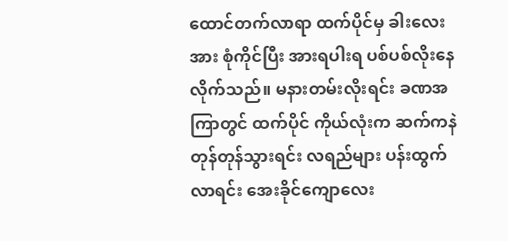ထောင်တက်လာရာ ထက်ပိုင်မှ ခါးလေးအား စုံကိုင်ပြီး အားရပါးရ ပစ်ပစ်လိုးနေလိုက်သည်။ မနားတမ်းလိုးရင်း ခဏအကြာတွင် ထက်ပိုင် ကိုယ်လုံးက ဆက်ကနဲ တုန်တုန်သွားရင်း လရည်များ ပန်းထွက်လာရင်း အေးခိုင်ကျောလေး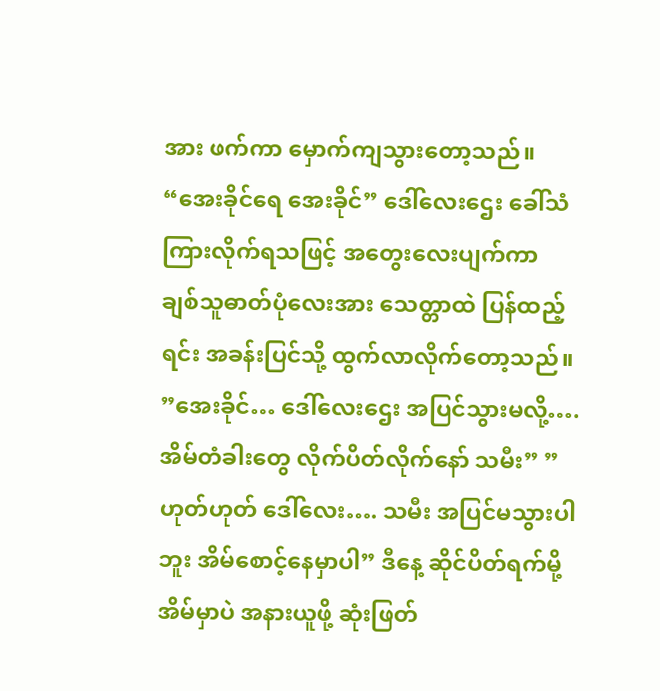အား ဖက်ကာ မှောက်ကျသွားတော့သည်။ “အေးခိုင်ရေ အေးခိုင်” ဒေါ်လေးဌေး ခေါ်သံကြားလိုက်ရသဖြင့် အတွေးလေးပျက်ကာ ချစ်သူဓာတ်ပုံလေးအား သေတ္တာထဲ ပြန်ထည့်ရင်း အခန်းပြင်သို့ ထွက်လာလိုက်တော့သည်။ ”အေးခိုင်… ဒေါ်လေးဌေး အပြင်သွားမလို့…. အိမ်တံခါးတွေ လိုက်ပိတ်လိုက်နော် သမီး” ”ဟုတ်ဟုတ် ဒေါ်လေး…. သမီး အပြင်မသွားပါဘူး အိမ်စောင့်နေမှာပါ” ဒီနေ့ ဆိုင်ပိတ်ရက်မို့ အိမ်မှာပဲ အနားယူဖို့ ဆုံးဖြတ်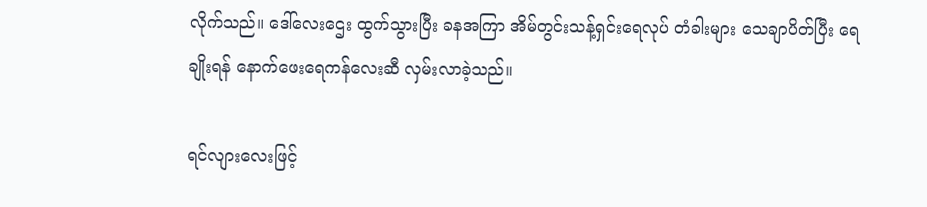လိုက်သည်။ ဒေါ်လေးဌေး ထွက်သွားပြီး ခနအကြာ အိမ်တွင်းသန့်ရှင်းရေလုပ် တံခါးများ သေချာပိတ်ပြီး ရေချိုးရန် နောက်ဖေးရေကန်လေးဆီ လှမ်းလာခဲ့သည်။

ရင်လျားလေးဖြင့်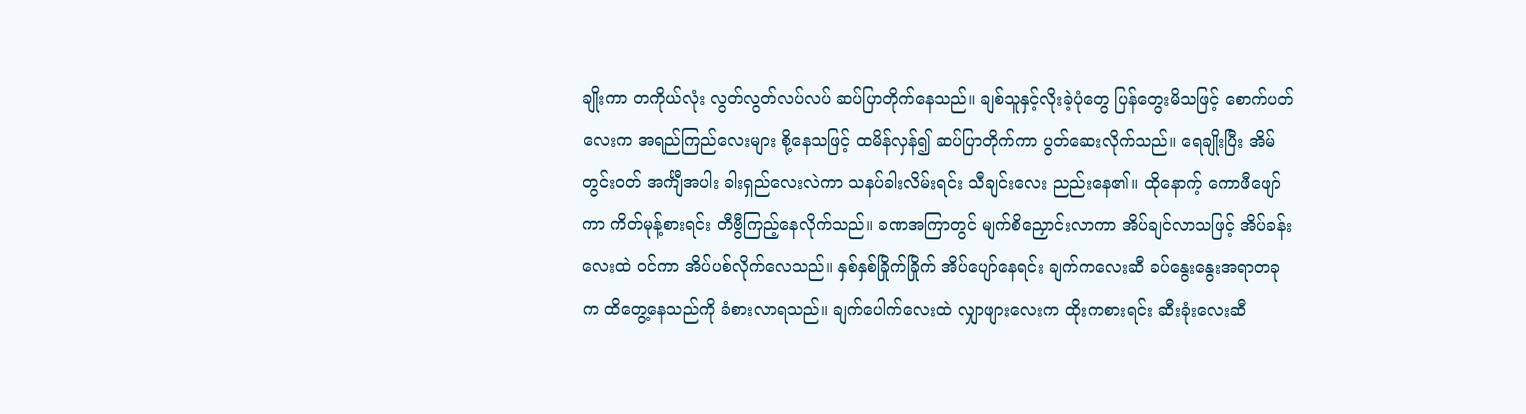ချိုးကာ တကိုယ်လုံး လွတ်လွတ်လပ်လပ် ဆပ်ပြာတိုက်နေသည်။ ချစ်သူနှင့်လိုးခဲ့ပုံတွေ ပြန်တွေးမိသဖြင့် စောက်ပတ်လေးက အရည်ကြည်လေးများ စို့နေသဖြင့် ထမိန်လှန်၍ ဆပ်ပြာတိုက်ကာ ပွတ်ဆေးလိုက်သည်။ ရေချိုးပြီး အိမ်တွင်းဝတ် အင်္ကျီအပါး ခါးရှည်လေးလဲကာ သနပ်ခါးလိမ်းရင်း သီချင်းလေး ညည်းနေ၏။ ထိုနောက့် ကောဖီဖျော်ကာ ကိတ်မုန့်စားရင်း တီဗွီကြည့်နေလိုက်သည်။ ခဏအကြာတွင် မျက်စိညှောင်းလာကာ အိပ်ချင်လာသဖြင့် အိပ်ခန်းလေးထဲ ဝင်ကာ အိပ်ပစ်လိုက်လေသည်။ နှစ်နှစ်ခြိုက်ခြိုက် အိပ်ပျော်နေရင်း ချက်ကလေးဆီ ခပ်နွေးနွေးအရာတခုက ထိတွေ့နေသည်ကို ခံစားလာရသည်။ ချက်ပေါက်လေးထဲ လျှာဖျားလေးက ထိုးကစားရင်း ဆီးခုံးလေးဆီ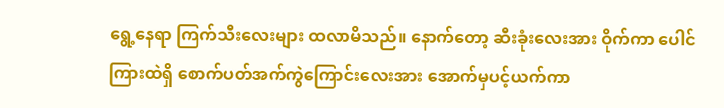ရွေ့နေရာ ကြက်သီးလေးများ ထလာမိသည်။ နောက်တော့ ဆီးခုံးလေးအား ဝိုက်ကာ ပေါင်ကြားထဲရှိ စောက်ပတ်အက်ကွဲကြောင်းလေးအား အောက်မှပင့်ယက်ကာ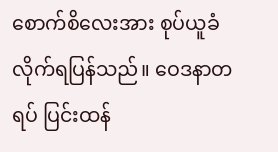စောက်စိလေးအား စုပ်ယူခံလိုက်ရပြန်သည်။ ဝေဒနာတရပ် ပြင်းထန်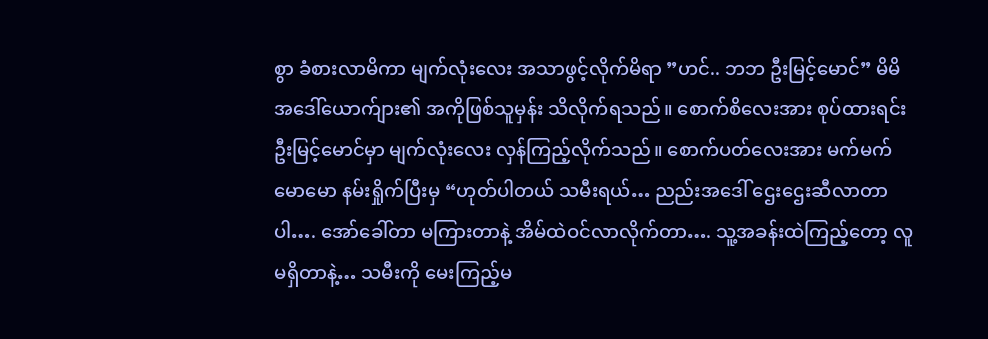စွာ ခံစားလာမိကာ မျက်လုံးလေး အသာဖွင့်လိုက်မိရာ ”ဟင်.. ဘဘ ဦးမြင့်မောင်” မိမိအဒေါ်ယောက်ျား၏ အကိုဖြစ်သူမှန်း သိလိုက်ရသည်။ စောက်စိလေးအား စုပ်ထားရင်း ဦးမြင့်မောင်မှာ မျက်လုံးလေး လှန်ကြည့်လိုက်သည်။ စောက်ပတ်လေးအား မက်မက်မောမော နမ်းရှိုက်ပြီးမှ “ဟုတ်ပါတယ် သမီးရယ်… ညည်းအဒေါ် ဌေးဌေးဆီလာတာပါ…. အော်ခေါ်တာ မကြားတာနဲ့ အိမ်ထဲဝင်လာလိုက်တာ…. သူ့အခန်းထဲကြည့်တော့ လူမရှိတာနဲ့… သမီးကို မေးကြည့်မ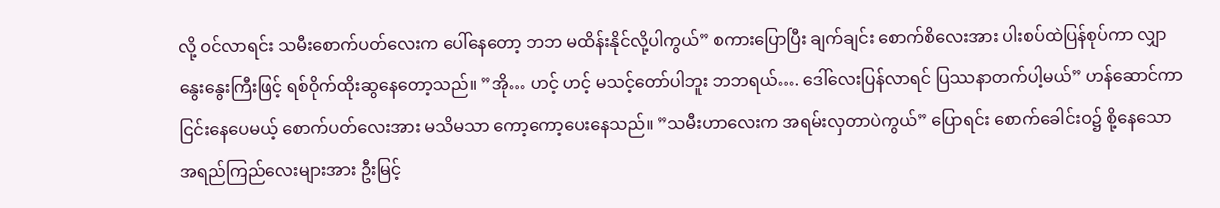လို့ ဝင်လာရင်း သမီးစောက်ပတ်လေးက ပေါ်နေတော့ ဘဘ မထိန်းနိုင်လို့ပါကွယ်” စကားပြောပြီး ချက်ချင်း စောက်စိလေးအား ပါးစပ်ထဲပြန်စုပ်ကာ လျှာနွေးနွေးကြီးဖြင့် ရစ်ဝိုက်ထိုးဆွနေတော့သည်။ ”အို… ဟင့် ဟင့် မသင့်တော်ပါဘူး ဘဘရယ်…. ဒေါ်လေးပြန်လာရင် ပြဿနာတက်ပါ့မယ်” ဟန်ဆောင်ကာ ငြင်းနေပေမယ့် စောက်ပတ်လေးအား မသိမသာ ကော့ကော့ပေးနေသည်။ ”သမီးဟာလေးက အရမ်းလှတာပဲကွယ်” ပြောရင်း စောက်ခေါင်းဝ၌ စို့နေသော အရည်ကြည်လေးများအား ဦးမြင့်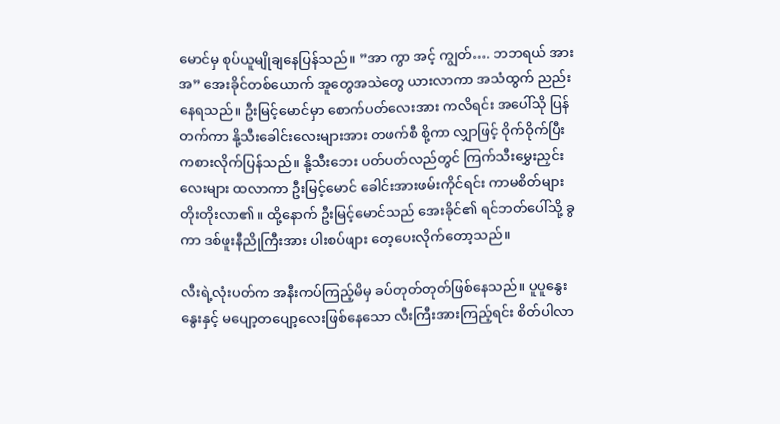မောင်မှ စုပ်ယူမျိုချနေပြန်သည်။ ”အာ ကွာ အင့် ကျွတ်…. ဘဘရယ် အား အ” အေးခိုင်တစ်ယောက် အူတွေအသဲတွေ ယားလာကာ အသံထွက် ညည်းနေရသည်။ ဦးမြင့်မောင်မှာ စောက်ပတ်လေးအား ကလိရင်း အပေါ်သို ပြန်တက်ကာ နို့သီးခေါင်းလေးများအား တဖက်စီ စို့ကာ လျှာဖြင့် ဝိုက်ဝိုက်ပြီး ကစားလိုက်ပြန်သည်။ နို့သီးဘေး ပတ်ပတ်လည်တွင် ကြက်သီးမွှေးညှင်းလေးများ ထလာကာ ဦးမြင့်မောင် ခေါင်းအားဖမ်းကိုင်ရင်း ကာမစိတ်များ တိုးတိုးလာ၏။ ထို့နောက် ဦးမြင့်မောင်သည် အေးခိုင်၏ ရင်ဘတ်ပေါ်သို့ ခွကာ ဒစ်ဖူးနီညိုကြီးအား ပါးစပ်ဖျား တေ့ပေးလိုက်တော့သည်။

လီးရဲ့လုံးပတ်က အနီးကပ်ကြည့်မိမှ ခပ်တုတ်တုတ်ဖြစ်နေသည်။ ပူပူနွေးနွေးနှင့် မပျော့တပျော့လေးဖြစ်နေသော လီးကြီးအားကြည့်ရင်း စိတ်ပါလာ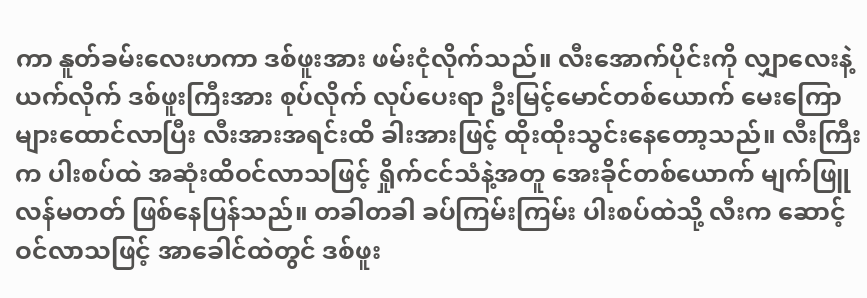ကာ နူတ်ခမ်းလေးဟကာ ဒစ်ဖူးအား ဖမ်းငုံလိုက်သည်။ လီးအောက်ပိုင်းကို လျှာလေးနဲ့ယက်လိုက် ဒစ်ဖူးကြီးအား စုပ်လိုက် လုပ်ပေးရာ ဦးမြင့်မောင်တစ်ယောက် မေးကြောများထောင်လာပြီး လီးအားအရင်းထိ ခါးအားဖြင့် ထိုးထိုးသွင်းနေတော့သည်။ လီးကြီးက ပါးစပ်ထဲ အဆုံးထိဝင်လာသဖြင့် ရှိုက်ငင်သံနဲ့အတူ အေးခိုင်တစ်ယောက် မျက်ဖြူလန်မတတ် ဖြစ်နေပြန်သည်။ တခါတခါ ခပ်ကြမ်းကြမ်း ပါးစပ်ထဲသို့ လီးက ဆောင့်ဝင်လာသဖြင့် အာခေါင်ထဲတွင် ဒစ်ဖူး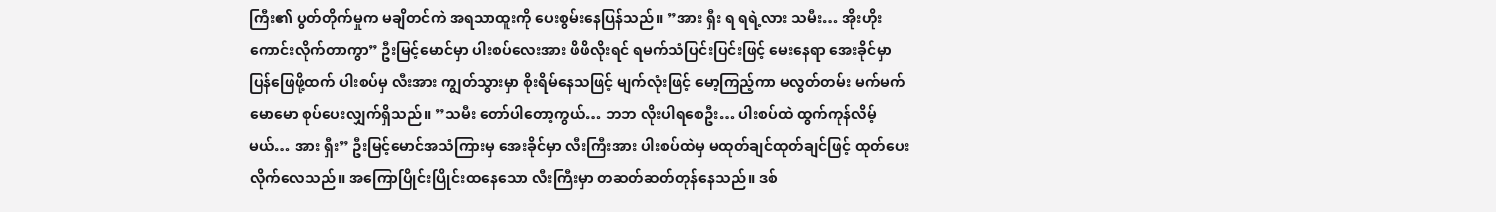ကြီး၏ ပွတ်တိုက်မှုက မချိတင်ကဲ အရသာထူးကို ပေးစွမ်းနေပြန်သည်။ ”အား ရှီး ရ ရရဲ့လား သမီး… အိုးဟိုး ကောင်းလိုက်တာကွာ” ဦးမြင့်မောင်မှာ ပါးစပ်လေးအား ဖိဖိလိုးရင် ရမက်သံပြင်းပြင်းဖြင့် မေးနေရာ အေးခိုင်မှာ ပြန်ဖြေဖို့ထက် ပါးစပ်မှ လီးအား ကျွတ်သွားမှာ စိုးရိမ်နေသဖြင့် မျက်လုံးဖြင့် မော့ကြည့်ကာ မလွတ်တမ်း မက်မက်မောမော စုပ်ပေးလျှက်ရှိသည်။ ”သမီး တော်ပါတော့ကွယ်… ဘဘ လိုးပါရစေဦး… ပါးစပ်ထဲ ထွက်ကုန်လိမ့်မယ်… အား ရှီး” ဦးမြင့်မောင်အသံကြားမှ အေးခိုင်မှာ လီးကြီးအား ပါးစပ်ထဲမှ မထုတ်ချင်ထုတ်ချင်ဖြင့် ထုတ်ပေးလိုက်လေသည်။ အကြောပြိုင်းပြိုင်းထနေသော လီးကြီးမှာ တဆတ်ဆတ်တုန်နေသည်။ ဒစ်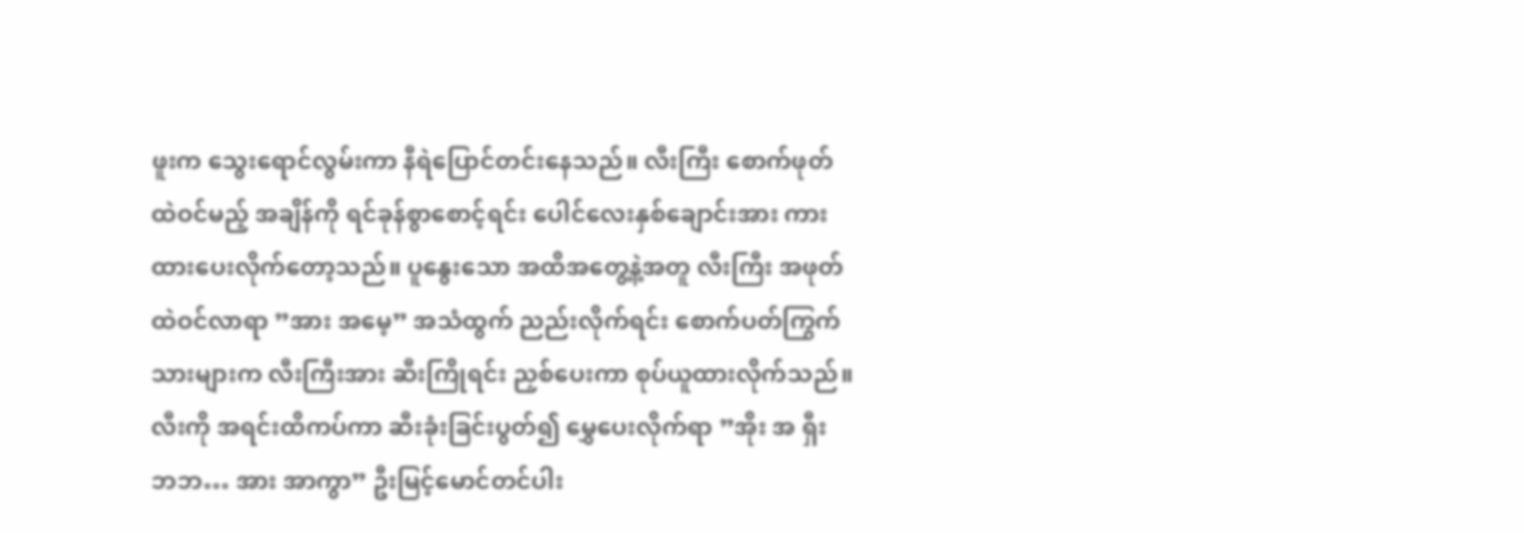ဖူးက သွေးရောင်လွမ်းကာ နီရဲပြောင်တင်းနေသည်။ လီးကြီး စောက်ဖုတ်ထဲဝင်မည့် အချိန်ကို ရင်ခုန်စွာစောင့်ရင်း ပေါင်လေးနှစ်ချောင်းအား ကားထားပေးလိုက်တော့သည်။ ပူနွေးသော အထိအတွေ့နဲ့အတူ လီးကြီး အဖုတ်ထဲဝင်လာရာ ”အား အမေ့” အသံထွက် ညည်းလိုက်ရင်း စောက်ပတ်ကြွက်သားများက လီးကြီးအား ဆီးကြိုရင်း ညှစ်ပေးကာ စုပ်ယူထားလိုက်သည်။ လီးကို အရင်းထိကပ်ကာ ဆီးခုံးခြင်းပွတ်၍ မွှေပေးလိုက်ရာ ”အိုး အ ရှီး ဘဘ… အား အာကွာ” ဦးမြင့်မောင်တင်ပါး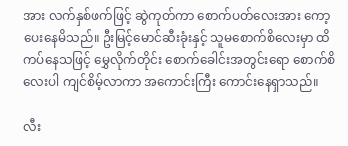အား လက်နှစ်ဖက်ဖြင့် ဆွဲကုတ်ကာ စောက်ပတ်လေးအား ကော့ပေးနေမိသည်။ ဦးမြင့်မောင်ဆီးခုံးနှင့် သူမစောက်စိလေးမှာ ထိကပ်နေသဖြင့် မွှေလိုက်တိုင်း စောက်ခေါင်းအတွင်းရော စောက်စိလေးပါ ကျင်စိမ့်လာကာ အကောင်းကြီး ကောင်းနေရှာသည်။

လီး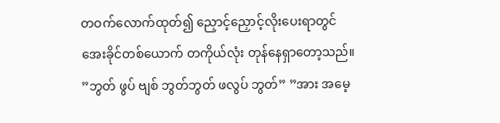တဝက်လောက်ထုတ်၍ ညှောင့်ညှောင့်လိုးပေးရာတွင် အေးခိုင်တစ်ယောက် တကိုယ်လုံး တုန်နေရှာတော့သည်။ ”ဘွတ် ဖွပ် ဗျစ် ဘွတ်ဘွတ် ဖလွပ် ဘွတ်” ”အား အမေ့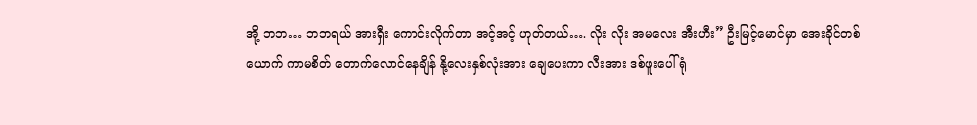အို့ ဘဘ… ဘဘရယ် အားရှီး ကောင်းလိုက်တာ အင့်အင့် ဟုတ်တယ်…. လိုး လိုး အမလေး အီးဟီး” ဦးမြင့်မောင်မှာ အေးခိုင်တစ်ယောက် ကာမစိတ် တောက်လောင်နေချိန် နို့လေးနှစ်လုံးအား ချေပေးကာ လီးအား ဒစ်ဖူးပေါ်ရုံ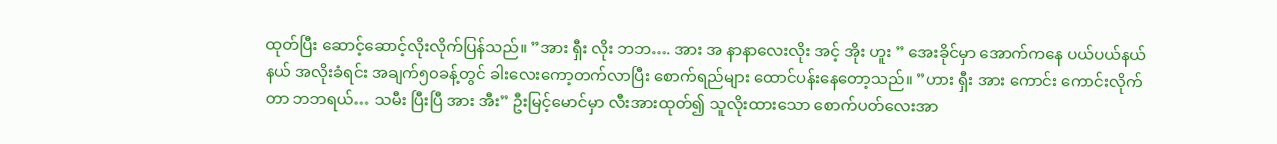ထုတ်ပြီး ဆောင့်ဆောင့်လိုးလိုက်ပြန်သည်။ ”အား ရှီး လိုး ဘဘ…. အား အ နာနာလေးလိုး အင့် အိုး ဟူး ” အေးခိုင်မှာ အောက်ကနေ ပယ်ပယ်နယ်နယ် အလိုးခံရင်း အချက်၅၀ခန့်တွင် ခါးလေးကော့တက်လာပြီး စောက်ရည်များ ထောင်ပန်းနေတော့သည်။ ”ဟား ရှီး အား ကောင်း ကောင်းလိုက်တာ ဘဘရယ်… သမီး ပြီးပြီ အား အီး” ဦးမြင့်မောင်မှာ လီးအားထုတ်၍ သူလိုးထားသော စောက်ပတ်လေးအာ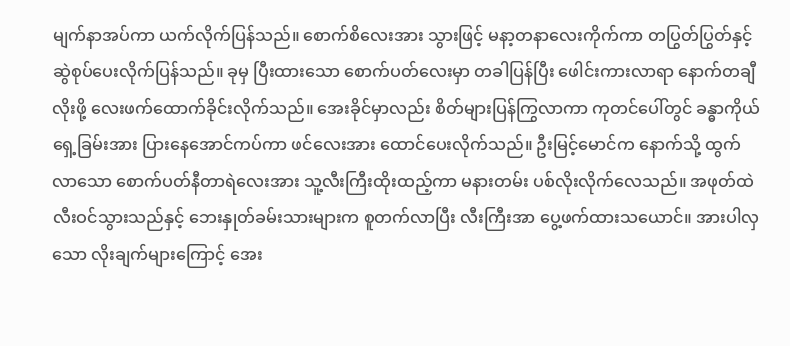မျက်နာအပ်ကာ ယက်လိုက်ပြန်သည်။ စောက်စိလေးအား သွားဖြင့် မနာ့တနာလေးကိုက်ကာ တပြွတ်ပြွတ်နှင့် ဆွဲစုပ်ပေးလိုက်ပြန်သည်။ ခုမှ ပြီးထားသော စောက်ပတ်လေးမှာ တခါပြန်ပြီး ဖေါင်းကားလာရာ နောက်တချီလိုးဖို့ လေးဖက်ထောက်ခိုင်းလိုက်သည်။ အေးခိုင်မှာလည်း စိတ်များပြန်ကြွလာကာ ကုတင်ပေါ်တွင် ခန္ဓာကိုယ်ရှေ့ခြမ်းအား ပြားနေအောင်ကပ်ကာ ဖင်လေးအား ထောင်ပေးလိုက်သည်။ ဦးမြင့်မောင်က နောက်သို့ ထွက်လာသော စောက်ပတ်နီတာရဲလေးအား သူ့လီးကြီးထိုးထည့်ကာ မနားတမ်း ပစ်လိုးလိုက်လေသည်။ အဖုတ်ထဲ လီးဝင်သွားသည်နှင့် ဘေးနှုတ်ခမ်းသားများက စူတက်လာပြီး လီးကြီးအာ ပွေ့ဖက်ထားသယောင်။ အားပါလှသော လိုးချက်များကြောင့် အေး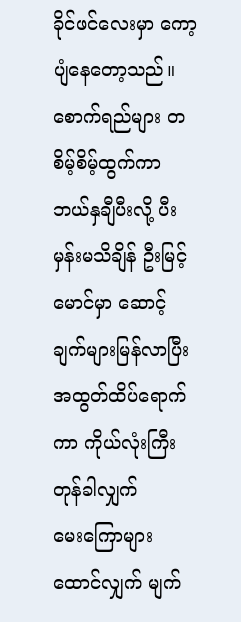ခိုင်ဖင်လေးမှာ ကော့ပျံနေတော့သည်။ စောက်ရည်များ တစိမ့်စိမ့်ထွက်ကာ ဘယ်နှချီပီးလို့ ပီးမှန်းမသိချိန် ဦးမြင့်မောင်မှာ ဆောင့်ချက်များမြန်လာပြီး အထွတ်ထိပ်ရောက်ကာ ကိုယ်လုံးကြီးတုန်ခါလျှက် မေး‌ကြောများထောင်လျှက် မျက်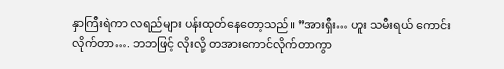နှာကြီးရဲကာ လရည်များ ပန်းထုတ်နေတော့သည်။ ”အားရှီး… ဟူး သမီးရယ် ကောင်းလိုက်တာ…. ဘဘဖြင့် လိုးလို့ တအားကောင်လိုက်တာကွာ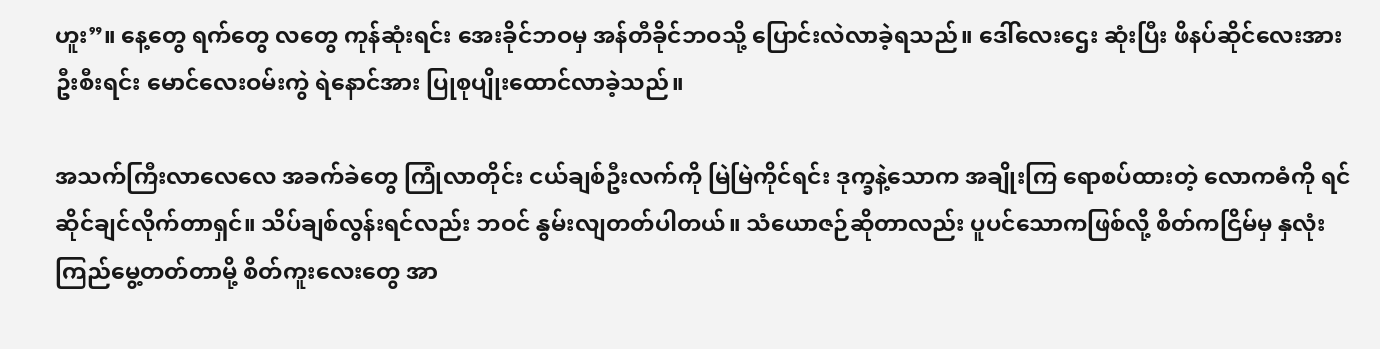ဟူး”။ နေ့တွေ ရက်တွေ လတွေ ကုန်ဆုံးရင်း အေးခိုင်ဘဝမှ အန်တီခိုင်ဘဝသို့ ပြောင်းလဲလာခဲ့ရသည်။ ဒေါ်လေးဌေး ဆုံးပြီး ဖိနပ်ဆိုင်လေးအား ဦးစီးရင်း မောင်လေးဝမ်းကွဲ ရဲနောင်အား ပြုစုပျိုးထောင်လာခဲ့သည်။

အသက်ကြီးလာလေလေ အခက်ခဲတွေ ကြုံလာတိုင်း ငယ်ချစ်ဦးလက်ကို မြဲမြဲကိုင်ရင်း ဒုက္ခနဲ့သောက အချိုးကြ ရောစပ်ထားတဲ့ လောကဓံကို ရင်ဆိုင်ချင်လိုက်တာရှင်။ သိပ်ချစ်လွန်းရင်လည်း ဘဝင် နွမ်းလျတတ်ပါတယ်။ သံယောဇဉ်ဆိုတာလည်း ပူပင်သောကဖြစ်လို့ စိတ်ကငြိမ်မှ နှလုံးကြည်မွေ့တတ်တာမို့ စိတ်ကူးလေးတွေ အာ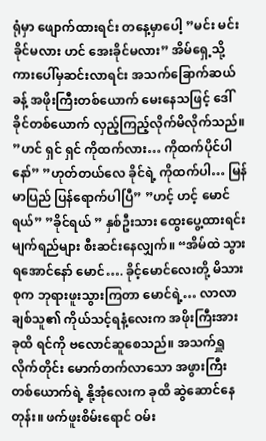ရုံမှာ ဖျောက်ထားရင်း တနေ့မှာပေါ့ ”မင်း မင်း ခိုင်မလား ဟင် အေးခိုင်မလား” အိမ်ရှေ့သို့ ကားပေါ်မှဆင်းလာရင်း အသက်ခြောက်ဆယ်ခန့် အဖိုးကြီးတစ်ယောက် မေးနေသဖြင့် ဒေါ်ခိုင်တစ်ယောက် လှည့်ကြည့်လိုက်မိလိုက်သည်။ ”ဟင် ရှင် ရှင် ကိုထက်လား… ကိုထက်ပိုင်ပါနော်” ”ဟုတ်တယ်လေ ခိုင်ရဲ့ ကိုထက်ပါ… မြန်မာပြည် ပြန်ရောက်ပါပြီ” ”ဟင့် ဟင့် မောင်ရယ်” ”ခိုင်ရယ် ” နှစ်ဦးသား ထွေးပွေ့ထားရင်း မျက်ရည်များ စီးဆင်းနေလျှက်။ “အိမ်ထဲ သွားရအောင်နော် မောင်…. ခိုင့်မောင်လေးတို့ မိသားစုက ဘုရားဖူးသွားကြတာ မောင်ရဲ့… လာလာ ချစ်သူ၏ ကိုယ်သင့်ရနံ့လေးက အဖိုးကြီးအား ခုထိ ရင်ကို ဗလောင်ဆူစေသည်။ အသက်ရှူလိုက်တိုင်း မောက်တက်လာသော အဖွားကြီးတစ်ယောက်ရဲ့ နို့အုံလေးက ခုထိ ဆွဲဆောင်နေတုန်း။ ဖက်ဖူးစိမ်းရောင် ဝမ်း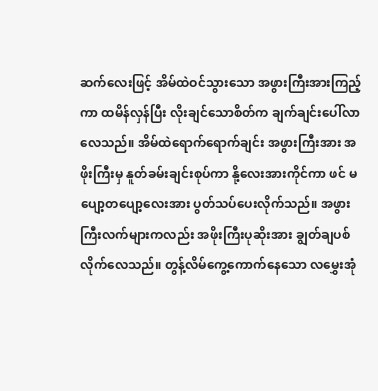ဆက်လေးဖြင့် အိမ်ထဲဝင်သွားသော အဖွားကြီးအားကြည့်ကာ ထမိန်လှန်ပြီး လိုးချင်သောစိတ်က ချက်ချင်းပေါ်လာလေသည်။ အိမ်ထဲရောက်ရောက်ချင်း အဖွားကြီးအား အဖိုးကြီးမှ နူတ်ခမ်းချင်းစုပ်ကာ နို့လေးအားကိုင်ကာ ဖင် မပျော့တပျော့လေးအား ပွတ်သပ်ပေးလိုက်သည်။ အဖွားကြီးလက်များကလည်း အဖိုးကြီးပုဆိုးအား ချွတ်ချပစ်လိုက်လေသည်။ တွန့်လိမ်ကွေ့ကောက်နေသော လမွှေးအုံ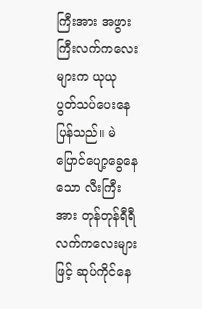ကြီးအား အဖွားကြီးလက်ကလေးများက ယုယု ပွတ်သပ်ပေးနေပြန်သည်။ မဲပြောင်ပျော့ခွေနေသော လီးကြီးအား တုန်တုန်ရီရီ လက်ကလေးများဖြင့် ဆုပ်ကိုင်နေ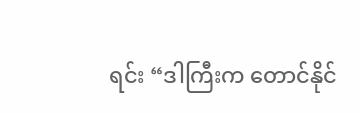ရင်း “ဒါကြီးက တောင်နိုင်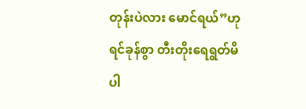တုန်းပဲလား မောင်ရယ်”ဟု ရင်ခုန်စွာ တီးတိုးရေရွတ်မိပါ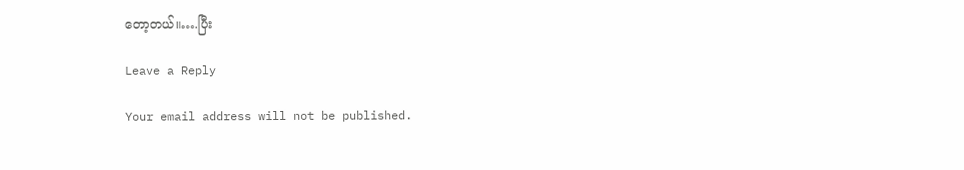တော့တယ်။….ပြီး

Leave a Reply

Your email address will not be published.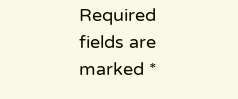Required fields are marked *